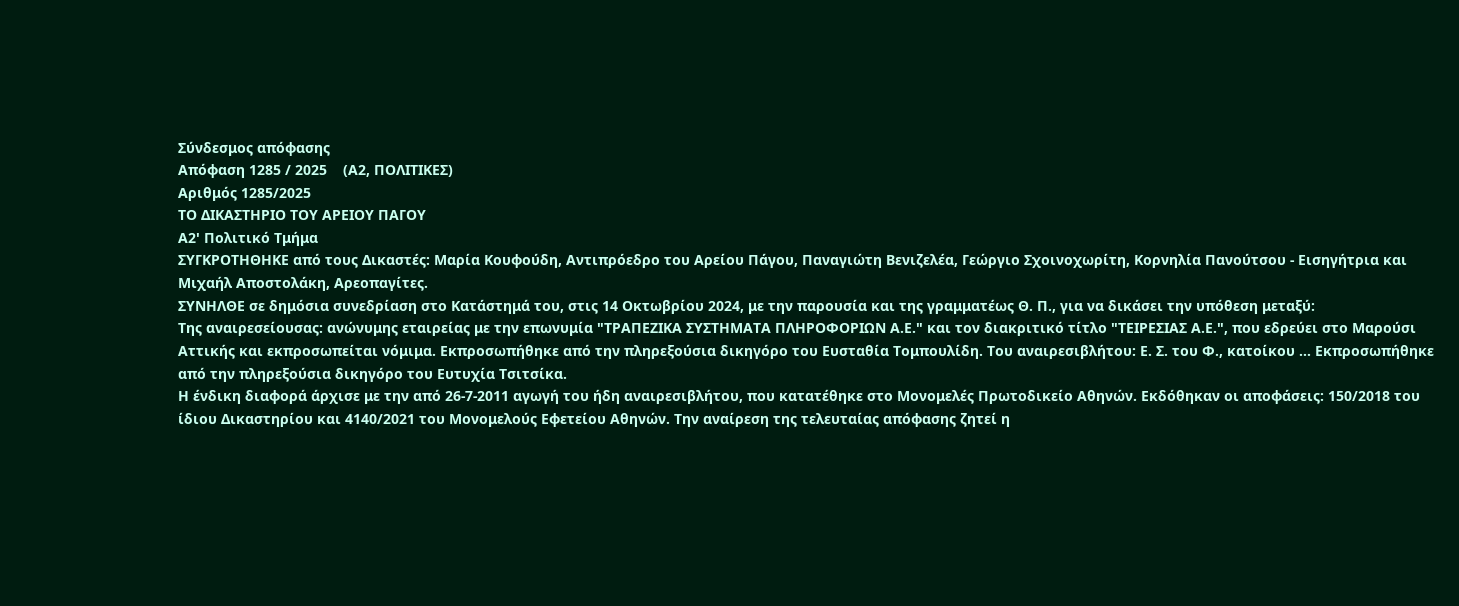Σύνδεσμος απόφασης
Απόφαση 1285 / 2025    (Α2, ΠΟΛΙΤΙΚΕΣ)
Αριθμός 1285/2025
ΤΟ ΔΙΚΑΣΤΗΡΙΟ ΤΟΥ ΑΡΕΙΟΥ ΠΑΓΟΥ
Α2' Πολιτικό Τμήμα
ΣΥΓΚΡΟΤΗΘΗΚΕ από τους Δικαστές: Μαρία Κουφούδη, Αντιπρόεδρο του Αρείου Πάγου, Παναγιώτη Βενιζελέα, Γεώργιο Σχοινοχωρίτη, Κορνηλία Πανούτσου - Εισηγήτρια και Μιχαήλ Αποστολάκη, Αρεοπαγίτες.
ΣΥΝΗΛΘΕ σε δημόσια συνεδρίαση στο Κατάστημά του, στις 14 Οκτωβρίου 2024, με την παρουσία και της γραμματέως Θ. Π., για να δικάσει την υπόθεση μεταξύ:
Της αναιρεσείουσας: ανώνυμης εταιρείας με την επωνυμία "ΤΡΑΠΕΖΙΚΑ ΣΥΣΤΗΜΑΤΑ ΠΛΗΡΟΦΟΡΙΩΝ Α.Ε." και τον διακριτικό τίτλο "ΤΕΙΡΕΣΙΑΣ Α.Ε.", που εδρεύει στο Μαρούσι Αττικής και εκπροσωπείται νόμιμα. Εκπροσωπήθηκε από την πληρεξούσια δικηγόρο του Ευσταθία Τομπουλίδη. Του αναιρεσιβλήτου: Ε. Σ. του Φ., κατοίκου ... Εκπροσωπήθηκε από την πληρεξούσια δικηγόρο του Ευτυχία Τσιτσίκα.
Η ένδικη διαφορά άρχισε με την από 26-7-2011 αγωγή του ήδη αναιρεσιβλήτου, που κατατέθηκε στο Μονομελές Πρωτοδικείο Αθηνών. Εκδόθηκαν οι αποφάσεις: 150/2018 του ίδιου Δικαστηρίου και 4140/2021 του Μονομελούς Εφετείου Αθηνών. Την αναίρεση της τελευταίας απόφασης ζητεί η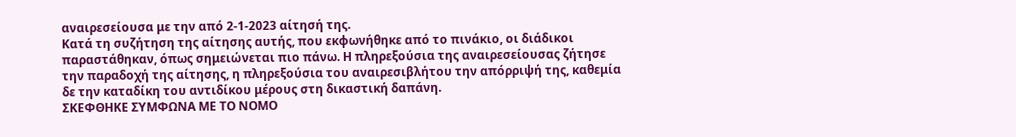αναιρεσείουσα με την από 2-1-2023 αίτησή της.
Κατά τη συζήτηση της αίτησης αυτής, που εκφωνήθηκε από το πινάκιο, οι διάδικοι παραστάθηκαν, όπως σημειώνεται πιο πάνω. Η πληρεξούσια της αναιρεσείουσας ζήτησε την παραδοχή της αίτησης, η πληρεξούσια του αναιρεσιβλήτου την απόρριψή της, καθεμία δε την καταδίκη του αντιδίκου μέρους στη δικαστική δαπάνη.
ΣΚΕΦΘΗΚΕ ΣΥΜΦΩΝΑ ΜΕ ΤΟ ΝΟΜΟ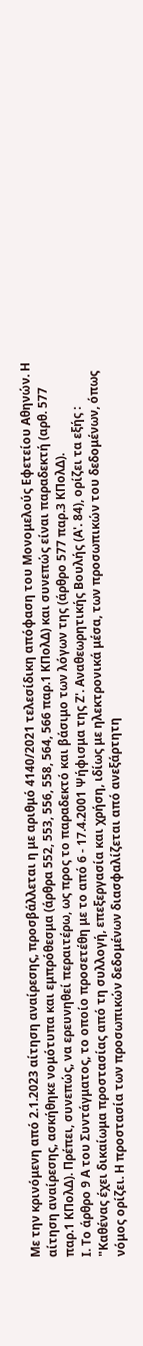Με την κρινόμενη από 2.1.2023 αίτηση αναίρεσης, προσβάλλεται η με αριθμό 4140/2021 τελεσίδικη απόφαση του Μονομελούς Εφετείου Αθηνών. Η αίτηση αναίρεσης, ασκήθηκε νομότυπα και εμπρόθεσμα (άρθρα 552, 553, 556, 558, 564, 566 παρ.1 ΚΠολΔ) και συνεπώς είναι παραδεκτή (αρθ. 577 παρ.1 ΚΠολΔ). Πρέπει, συνεπώς, να ερευνηθεί περαιτέρω, ως προς το παραδεκτό και βάσιμο των λόγων της (άρθρο 577 παρ.3 ΚΠολΔ).
Ι. Το άρθρο 9 Α του Συντάγματος, το οποίο προσετέθη με το από 6 - 17.4.2001 Ψήφισμα της Ζ'. Αναθεωρητικής Βουλής (Α'. 84), ορίζει τα εξής : "Καθένας έχει δικαίωμα προστασίας από τη συλλογή, επεξεργασία και χρήση, ιδίως με ηλεκτρονικά μέσα, των προσωπικών του δεδομένων, όπως νόμος ορίζει. Η προστασία των προσωπικών δεδομένων διασφαλίζεται από ανεξάρτητη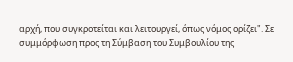αρχή, που συγκροτείται και λειτουργεί, όπως νόμος ορίζει". Σε συμμόρφωση προς τη Σύμβαση του Συμβουλίου της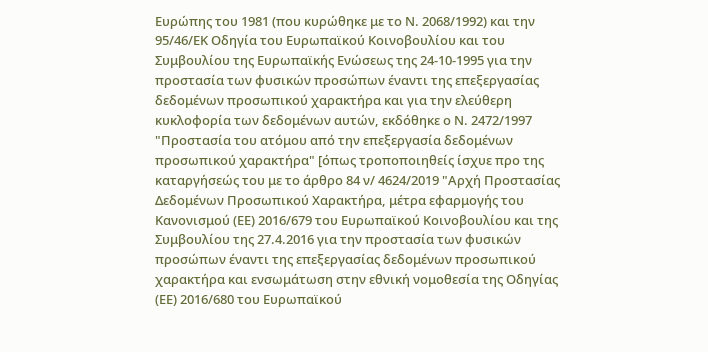Ευρώπης του 1981 (που κυρώθηκε με το Ν. 2068/1992) και την 95/46/ΕΚ Οδηγία του Ευρωπαϊκού Κοινοβουλίου και του Συμβουλίου της Ευρωπαϊκής Ενώσεως της 24-10-1995 για την προστασία των φυσικών προσώπων έναντι της επεξεργασίας δεδομένων προσωπικού χαρακτήρα και για την ελεύθερη κυκλοφορία των δεδομένων αυτών, εκδόθηκε ο Ν. 2472/1997 "Προστασία του ατόμου από την επεξεργασία δεδομένων προσωπικού χαρακτήρα" [όπως τροποποιηθείς ίσχυε προ της καταργήσεώς του με το άρθρο 84 ν/ 4624/2019 "Αρχή Προστασίας Δεδομένων Προσωπικού Χαρακτήρα, μέτρα εφαρμογής του Κανονισμού (ΕΕ) 2016/679 του Ευρωπαϊκού Κοινοβουλίου και της Συμβουλίου της 27.4.2016 για την προστασία των φυσικών προσώπων έναντι της επεξεργασίας δεδομένων προσωπικού χαρακτήρα και ενσωμάτωση στην εθνική νομοθεσία της Οδηγίας (ΕΕ) 2016/680 του Ευρωπαϊκού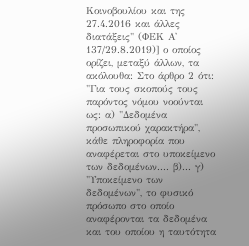Κοινοβουλίου και της 27.4.2016 και άλλες διατάξεις" (ΦΕΚ Α' 137/29.8.2019)] ο οποίος ορίζει, μεταξύ άλλων, τα ακόλουθα: Στο άρθρο 2 ότι: "Για τους σκοπούς τους παρόντος νόμου νοούνται ως: α) "Δεδομένα προσωπικού χαρακτήρα", κάθε πληροφορία που αναφέρεται στο υποκείμενο των δεδομένων.... β)... γ) "Υποκείμενο των δεδομένων", το φυσικό πρόσωπο στο οποίο αναφέρονται τα δεδομένα και του οποίου η ταυτότητα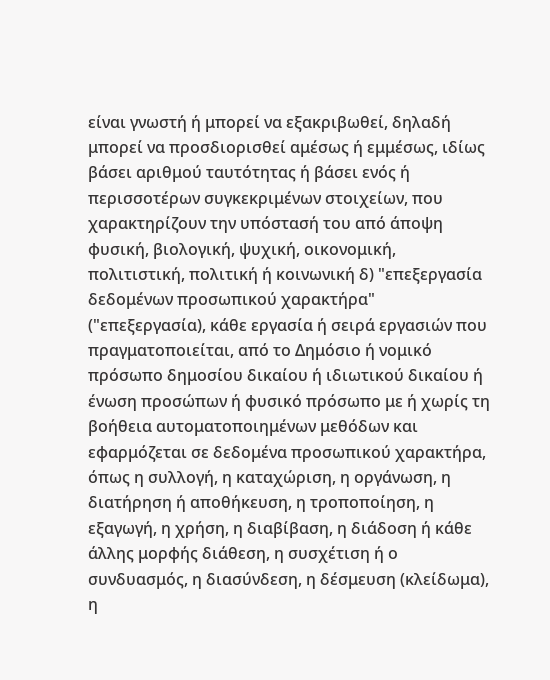είναι γνωστή ή μπορεί να εξακριβωθεί, δηλαδή μπορεί να προσδιορισθεί αμέσως ή εμμέσως, ιδίως βάσει αριθμού ταυτότητας ή βάσει ενός ή περισσοτέρων συγκεκριμένων στοιχείων, που χαρακτηρίζουν την υπόστασή του από άποψη φυσική, βιολογική, ψυχική, οικονομική, πολιτιστική, πολιτική ή κοινωνική δ) "επεξεργασία δεδομένων προσωπικού χαρακτήρα" ("επεξεργασία), κάθε εργασία ή σειρά εργασιών που πραγματοποιείται, από το Δημόσιο ή νομικό πρόσωπο δημοσίου δικαίου ή ιδιωτικού δικαίου ή ένωση προσώπων ή φυσικό πρόσωπο με ή χωρίς τη βοήθεια αυτοματοποιημένων μεθόδων και εφαρμόζεται σε δεδομένα προσωπικού χαρακτήρα, όπως η συλλογή, η καταχώριση, η οργάνωση, η διατήρηση ή αποθήκευση, η τροποποίηση, η εξαγωγή, η χρήση, η διαβίβαση, η διάδοση ή κάθε άλλης μορφής διάθεση, η συσχέτιση ή ο συνδυασμός, η διασύνδεση, η δέσμευση (κλείδωμα), η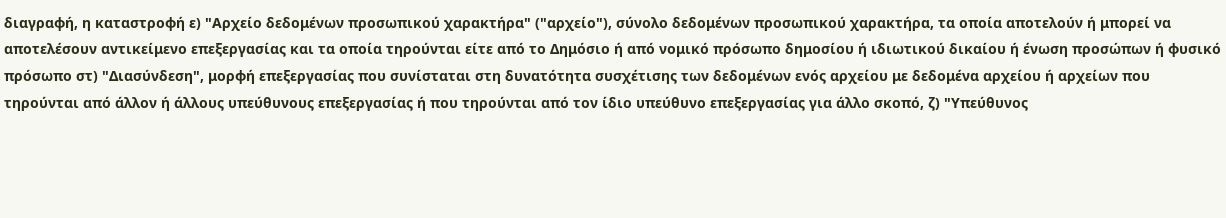διαγραφή, η καταστροφή ε) "Αρχείο δεδομένων προσωπικού χαρακτήρα" ("αρχείο"), σύνολο δεδομένων προσωπικού χαρακτήρα, τα οποία αποτελούν ή μπορεί να αποτελέσουν αντικείμενο επεξεργασίας και τα οποία τηρούνται είτε από το Δημόσιο ή από νομικό πρόσωπο δημοσίου ή ιδιωτικού δικαίου ή ένωση προσώπων ή φυσικό πρόσωπο στ) "Διασύνδεση", μορφή επεξεργασίας που συνίσταται στη δυνατότητα συσχέτισης των δεδομένων ενός αρχείου με δεδομένα αρχείου ή αρχείων που τηρούνται από άλλον ή άλλους υπεύθυνους επεξεργασίας ή που τηρούνται από τον ίδιο υπεύθυνο επεξεργασίας για άλλο σκοπό, ζ) "Υπεύθυνος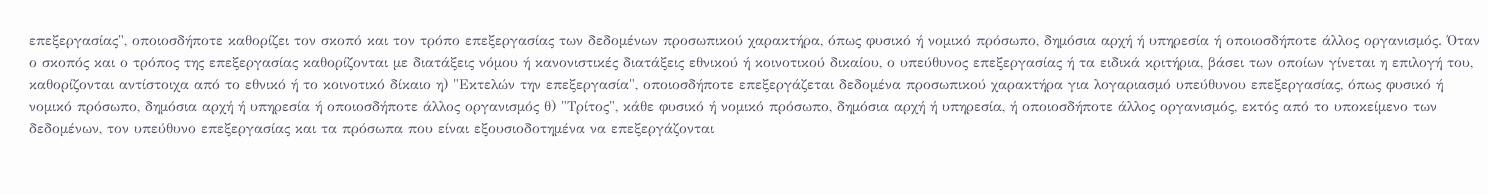επεξεργασίας", οποιοσδήποτε καθορίζει τον σκοπό και τον τρόπο επεξεργασίας των δεδομένων προσωπικού χαρακτήρα, όπως φυσικό ή νομικό πρόσωπο, δημόσια αρχή ή υπηρεσία ή οποιοσδήποτε άλλος οργανισμός. Όταν ο σκοπός και ο τρόπος της επεξεργασίας καθορίζονται με διατάξεις νόμου ή κανονιστικές διατάξεις εθνικού ή κοινοτικού δικαίου, ο υπεύθυνος επεξεργασίας ή τα ειδικά κριτήρια, βάσει των οποίων γίνεται η επιλογή του, καθορίζονται αντίστοιχα από το εθνικό ή το κοινοτικό δίκαιο η) "Εκτελών την επεξεργασία", οποιοσδήποτε επεξεργάζεται δεδομένα προσωπικού χαρακτήρα για λογαριασμό υπεύθυνου επεξεργασίας, όπως φυσικό ή νομικό πρόσωπο, δημόσια αρχή ή υπηρεσία ή οποιοσδήποτε άλλος οργανισμός θ) "Τρίτος", κάθε φυσικό ή νομικό πρόσωπο, δημόσια αρχή ή υπηρεσία, ή οποιοσδήποτε άλλος οργανισμός, εκτός από το υποκείμενο των δεδομένων, τον υπεύθυνο επεξεργασίας και τα πρόσωπα που είναι εξουσιοδοτημένα να επεξεργάζονται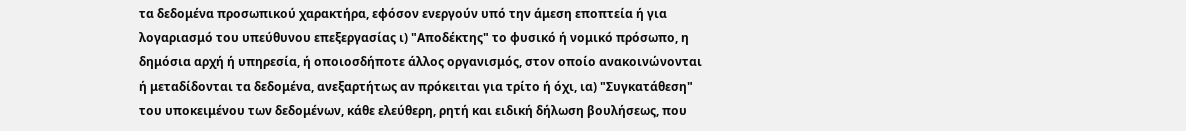τα δεδομένα προσωπικού χαρακτήρα, εφόσον ενεργούν υπό την άμεση εποπτεία ή για λογαριασμό του υπεύθυνου επεξεργασίας ι) "Αποδέκτης" το φυσικό ή νομικό πρόσωπο, η δημόσια αρχή ή υπηρεσία, ή οποιοσδήποτε άλλος οργανισμός, στον οποίο ανακοινώνονται ή μεταδίδονται τα δεδομένα, ανεξαρτήτως αν πρόκειται για τρίτο ή όχι, ια) "Συγκατάθεση" του υποκειμένου των δεδομένων, κάθε ελεύθερη, ρητή και ειδική δήλωση βουλήσεως, που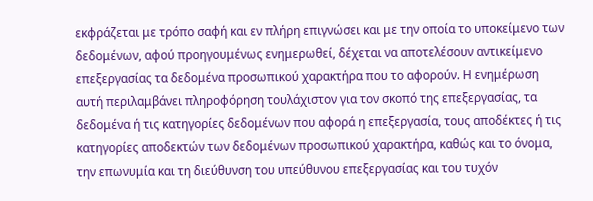εκφράζεται με τρόπο σαφή και εν πλήρη επιγνώσει και με την οποία το υποκείμενο των δεδομένων, αφού προηγουμένως ενημερωθεί, δέχεται να αποτελέσουν αντικείμενο επεξεργασίας τα δεδομένα προσωπικού χαρακτήρα που το αφορούν. Η ενημέρωση αυτή περιλαμβάνει πληροφόρηση τουλάχιστον για τον σκοπό της επεξεργασίας, τα δεδομένα ή τις κατηγορίες δεδομένων που αφορά η επεξεργασία, τους αποδέκτες ή τις κατηγορίες αποδεκτών των δεδομένων προσωπικού χαρακτήρα, καθώς και το όνομα, την επωνυμία και τη διεύθυνση του υπεύθυνου επεξεργασίας και του τυχόν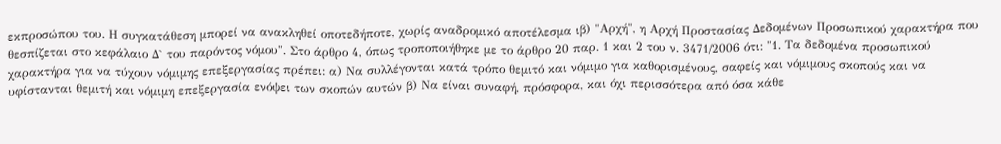εκπροσώπου του. Η συγκατάθεση μπορεί να ανακληθεί οποτεδήποτε, χωρίς αναδρομικό αποτέλεσμα ιβ) "Αρχή", η Αρχή Προστασίας Δεδομένων Προσωπικού χαρακτήρα που θεσπίζεται στο κεφάλαιο Δ` του παρόντος νόμου". Στο άρθρο 4, όπως τροποποιήθηκε με το άρθρο 20 παρ. 1 και 2 του ν. 3471/2006 ότι: "1. Τα δεδομένα προσωπικού χαρακτήρα για να τύχουν νόμιμης επεξεργασίας πρέπει: α) Να συλλέγονται κατά τρόπο θεμιτό και νόμιμο για καθορισμένους, σαφείς και νόμιμους σκοπούς και να υφίστανται θεμιτή και νόμιμη επεξεργασία ενόψει των σκοπών αυτών β) Να είναι συναφή, πρόσφορα, και όχι περισσότερα από όσα κάθε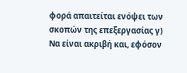φορά απαιτείται ενόψει των σκοπών της επεξεργασίας γ) Να είναι ακριβή και, εφόσον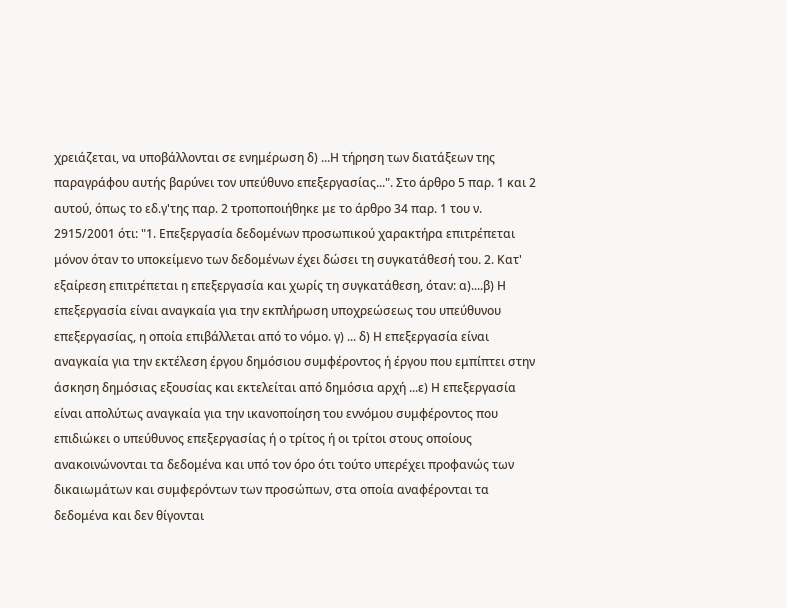χρειάζεται, να υποβάλλονται σε ενημέρωση δ) ...Η τήρηση των διατάξεων της παραγράφου αυτής βαρύνει τον υπεύθυνο επεξεργασίας...". Στο άρθρο 5 παρ. 1 και 2 αυτού, όπως το εδ.γ'της παρ. 2 τροποποιήθηκε με το άρθρο 34 παρ. 1 του ν. 2915/2001 ότι: "1. Επεξεργασία δεδομένων προσωπικού χαρακτήρα επιτρέπεται μόνον όταν το υποκείμενο των δεδομένων έχει δώσει τη συγκατάθεσή του. 2. Κατ' εξαίρεση επιτρέπεται η επεξεργασία και χωρίς τη συγκατάθεση, όταν: α)....β) Η επεξεργασία είναι αναγκαία για την εκπλήρωση υποχρεώσεως του υπεύθυνου επεξεργασίας, η οποία επιβάλλεται από το νόμο. γ) ... δ) Η επεξεργασία είναι αναγκαία για την εκτέλεση έργου δημόσιου συμφέροντος ή έργου που εμπίπτει στην άσκηση δημόσιας εξουσίας και εκτελείται από δημόσια αρχή ...ε) Η επεξεργασία είναι απολύτως αναγκαία για την ικανοποίηση του εννόμου συμφέροντος που επιδιώκει ο υπεύθυνος επεξεργασίας ή ο τρίτος ή οι τρίτοι στους οποίους ανακοινώνονται τα δεδομένα και υπό τον όρο ότι τούτο υπερέχει προφανώς των δικαιωμάτων και συμφερόντων των προσώπων, στα οποία αναφέρονται τα δεδομένα και δεν θίγονται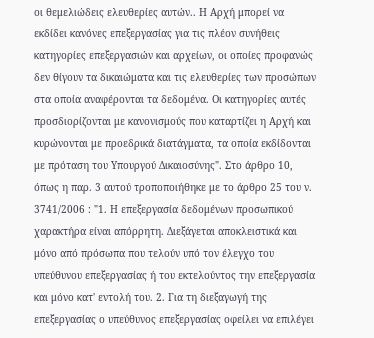οι θεμελιώδεις ελευθερίες αυτών.. Η Αρχή μπορεί να εκδίδει κανόνες επεξεργασίας για τις πλέον συνήθεις κατηγορίες επεξεργασιών και αρχείων, οι οποίες προφανώς δεν θίγουν τα δικαιώματα και τις ελευθερίες των προσώπων στα οποία αναφέρονται τα δεδομένα. Οι κατηγορίες αυτές προσδιορίζονται με κανονισμούς που καταρτίζει η Αρχή και κυρώνονται με προεδρικά διατάγματα, τα οποία εκδίδονται με πρόταση του Υπουργού Δικαιοσύνης". Στο άρθρο 10, όπως η παρ. 3 αυτού τροποποιήθηκε με το άρθρο 25 του ν. 3741/2006 : "1. Η επεξεργασία δεδομένων προσωπικού χαρακτήρα είναι απόρρητη. Διεξάγεται αποκλειστικά και μόνο από πρόσωπα που τελούν υπό τον έλεγχο του υπεύθυνου επεξεργασίας ή του εκτελούντος την επεξεργασία και μόνο κατ' εντολή του. 2. Για τη διεξαγωγή της επεξεργασίας ο υπεύθυνος επεξεργασίας οφείλει να επιλέγει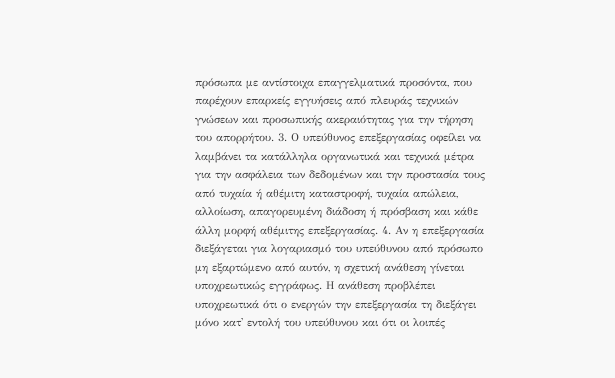πρόσωπα με αντίστοιχα επαγγελματικά προσόντα, που παρέχουν επαρκείς εγγυήσεις από πλευράς τεχνικών γνώσεων και προσωπικής ακεραιότητας για την τήρηση του απορρήτου. 3. Ο υπεύθυνος επεξεργασίας οφείλει να λαμβάνει τα κατάλληλα οργανωτικά και τεχνικά μέτρα για την ασφάλεια των δεδομένων και την προστασία τους από τυχαία ή αθέμιτη καταστροφή, τυχαία απώλεια, αλλοίωση, απαγορευμένη διάδοση ή πρόσβαση και κάθε άλλη μορφή αθέμιτης επεξεργασίας. 4. Αν η επεξεργασία διεξάγεται για λογαριασμό του υπεύθυνου από πρόσωπο μη εξαρτώμενο από αυτόν, η σχετική ανάθεση γίνεται υποχρεωτικώς εγγράφως. Η ανάθεση προβλέπει υποχρεωτικά ότι ο ενεργών την επεξεργασία τη διεξάγει μόνο κατ' εντολή του υπεύθυνου και ότι οι λοιπές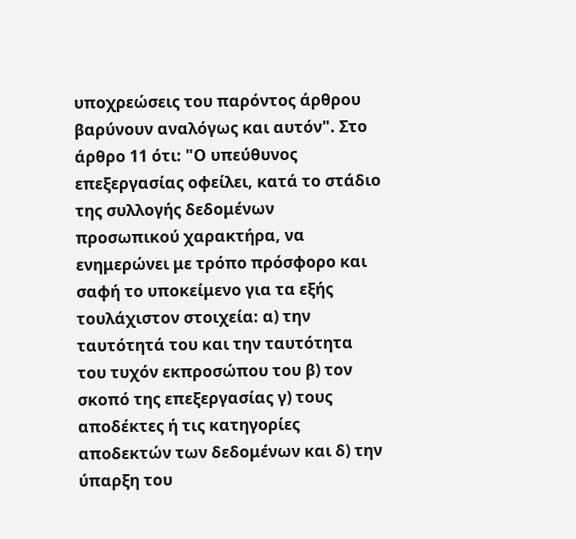υποχρεώσεις του παρόντος άρθρου βαρύνουν αναλόγως και αυτόν". Στο άρθρο 11 ότι: "Ο υπεύθυνος επεξεργασίας οφείλει, κατά το στάδιο της συλλογής δεδομένων προσωπικού χαρακτήρα, να ενημερώνει με τρόπο πρόσφορο και σαφή το υποκείμενο για τα εξής τουλάχιστον στοιχεία: α) την ταυτότητά του και την ταυτότητα του τυχόν εκπροσώπου του β) τον σκοπό της επεξεργασίας γ) τους αποδέκτες ή τις κατηγορίες αποδεκτών των δεδομένων και δ) την ύπαρξη του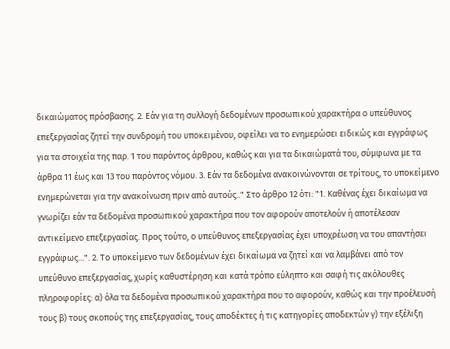δικαιώματος πρόσβασης. 2. Εάν για τη συλλογή δεδομένων προσωπικού χαρακτήρα ο υπεύθυνος επεξεργασίας ζητεί την συνδρομή του υποκειμένου, οφείλει να το ενημερώσει ειδικώς και εγγράφως για τα στοιχεία της παρ. 1 του παρόντος άρθρου, καθώς και για τα δικαιώματά του, σύμφωνα με τα άρθρα 11 έως και 13 του παρόντος νόμου. 3. Εάν τα δεδομένα ανακοινώνονται σε τρίτους, το υποκείμενο ενημερώνεται για την ανακοίνωση πριν από αυτούς.." Στο άρθρο 12 ότι: "1. Καθένας έχει δικαίωμα να γνωρίζει εάν τα δεδομένα προσωπικού χαρακτήρα που τον αφορούν αποτελούν ή αποτέλεσαν αντικείμενο επεξεργασίας. Προς τούτο, ο υπεύθυνος επεξεργασίας έχει υποχρέωση να του απαντήσει εγγράφως...". 2. Το υποκείμενο των δεδομένων έχει δικαίωμα να ζητεί και να λαμβάνει από τον υπεύθυνο επεξεργασίας, χωρίς καθυστέρηση και κατά τρόπο εύληπτο και σαφή τις ακόλουθες πληροφορίες: α) όλα τα δεδομένα προσωπικού χαρακτήρα που το αφορούν, καθώς και την προέλευσή τους β) τους σκοπούς της επεξεργασίας, τους αποδέκτες ή τις κατηγορίες αποδεκτών γ) την εξέλιξη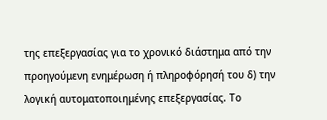της επεξεργασίας για το χρονικό διάστημα από την προηγούμενη ενημέρωση ή πληροφόρησή του δ) την λογική αυτοματοποιημένης επεξεργασίας. Το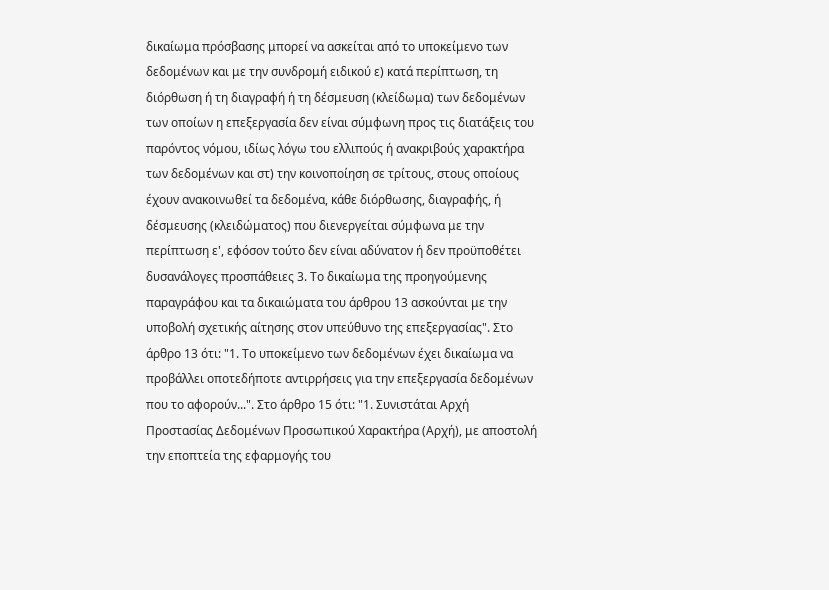δικαίωμα πρόσβασης μπορεί να ασκείται από το υποκείμενο των δεδομένων και με την συνδρομή ειδικού ε) κατά περίπτωση, τη διόρθωση ή τη διαγραφή ή τη δέσμευση (κλείδωμα) των δεδομένων των οποίων η επεξεργασία δεν είναι σύμφωνη προς τις διατάξεις του παρόντος νόμου, ιδίως λόγω του ελλιπούς ή ανακριβούς χαρακτήρα των δεδομένων και στ) την κοινοποίηση σε τρίτους, στους οποίους έχουν ανακοινωθεί τα δεδομένα, κάθε διόρθωσης, διαγραφής, ή δέσμευσης (κλειδώματος) που διενεργείται σύμφωνα με την περίπτωση ε', εφόσον τούτο δεν είναι αδύνατον ή δεν προϋποθέτει δυσανάλογες προσπάθειες 3. Το δικαίωμα της προηγούμενης παραγράφου και τα δικαιώματα του άρθρου 13 ασκούνται με την υποβολή σχετικής αίτησης στον υπεύθυνο της επεξεργασίας". Στο άρθρο 13 ότι: "1. Το υποκείμενο των δεδομένων έχει δικαίωμα να προβάλλει οποτεδήποτε αντιρρήσεις για την επεξεργασία δεδομένων που το αφορούν...". Στο άρθρο 15 ότι: "1. Συνιστάται Αρχή Προστασίας Δεδομένων Προσωπικού Χαρακτήρα (Αρχή), με αποστολή την εποπτεία της εφαρμογής του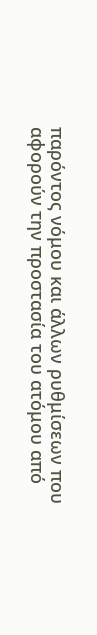παρόντος νόμου και άλλων ρυθμίσεων που αφορούν την προστασία του ατόμου από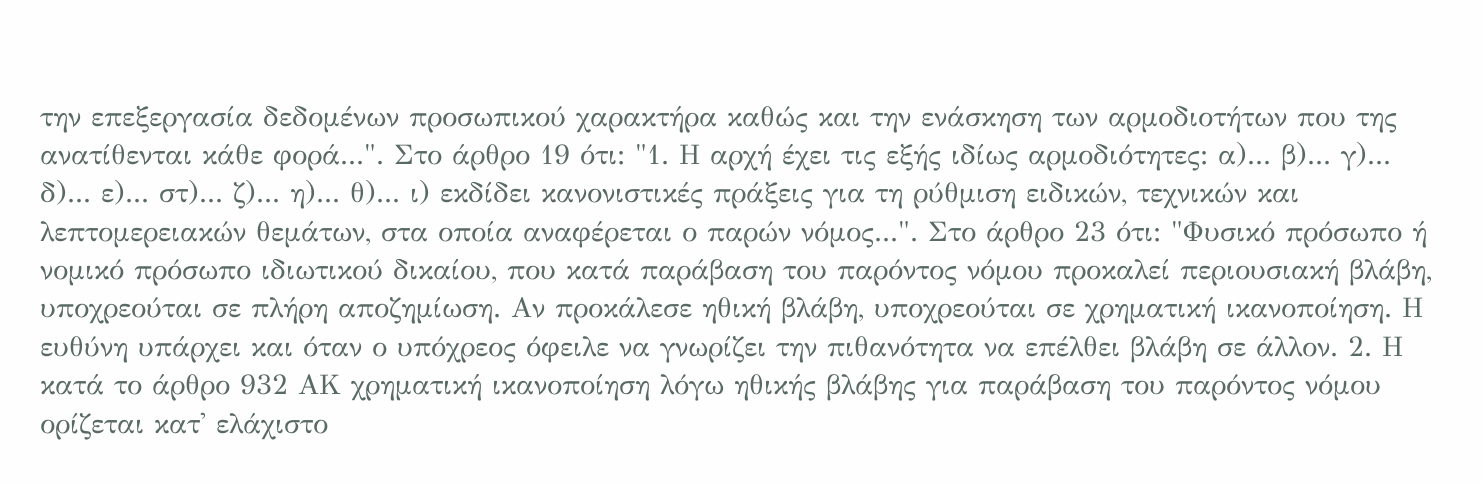την επεξεργασία δεδομένων προσωπικού χαρακτήρα καθώς και την ενάσκηση των αρμοδιοτήτων που της ανατίθενται κάθε φορά...". Στο άρθρο 19 ότι: "1. Η αρχή έχει τις εξής ιδίως αρμοδιότητες: α)... β)... γ)... δ)... ε)... στ)... ζ)... η)... θ)... ι) εκδίδει κανονιστικές πράξεις για τη ρύθμιση ειδικών, τεχνικών και λεπτομερειακών θεμάτων, στα οποία αναφέρεται ο παρών νόμος...". Στο άρθρο 23 ότι: "Φυσικό πρόσωπο ή νομικό πρόσωπο ιδιωτικού δικαίου, που κατά παράβαση του παρόντος νόμου προκαλεί περιουσιακή βλάβη, υποχρεούται σε πλήρη αποζημίωση. Αν προκάλεσε ηθική βλάβη, υποχρεούται σε χρηματική ικανοποίηση. Η ευθύνη υπάρχει και όταν ο υπόχρεος όφειλε να γνωρίζει την πιθανότητα να επέλθει βλάβη σε άλλον. 2. Η κατά το άρθρο 932 ΑΚ χρηματική ικανοποίηση λόγω ηθικής βλάβης για παράβαση του παρόντος νόμου ορίζεται κατ' ελάχιστο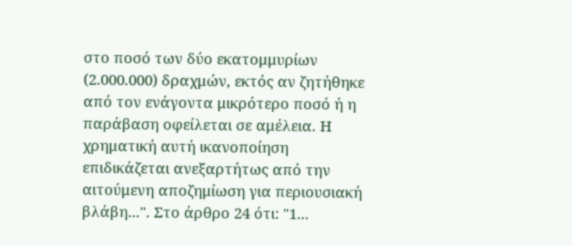στο ποσό των δύο εκατομμυρίων (2.000.000) δραχμών, εκτός αν ζητήθηκε από τον ενάγοντα μικρότερο ποσό ή η παράβαση οφείλεται σε αμέλεια. Η χρηματική αυτή ικανοποίηση επιδικάζεται ανεξαρτήτως από την αιτούμενη αποζημίωση για περιουσιακή βλάβη...". Στο άρθρο 24 ότι: "1...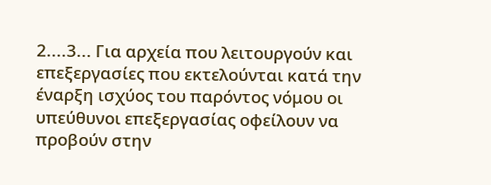2....3... Για αρχεία που λειτουργούν και επεξεργασίες που εκτελούνται κατά την έναρξη ισχύος του παρόντος νόμου οι υπεύθυνοι επεξεργασίας οφείλουν να προβούν στην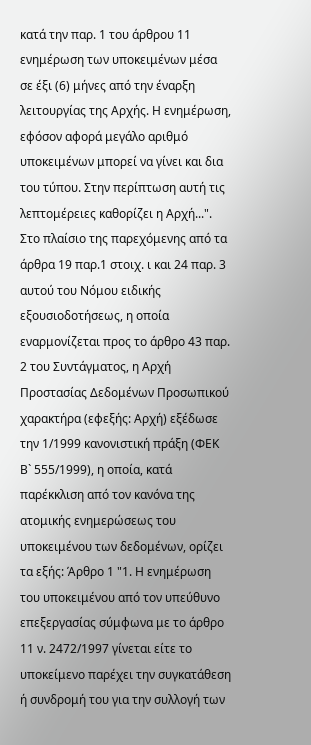κατά την παρ. 1 του άρθρου 11 ενημέρωση των υποκειμένων μέσα σε έξι (6) μήνες από την έναρξη λειτουργίας της Αρχής. Η ενημέρωση, εφόσον αφορά μεγάλο αριθμό υποκειμένων μπορεί να γίνει και δια του τύπου. Στην περίπτωση αυτή τις λεπτομέρειες καθορίζει η Αρχή...". Στο πλαίσιο της παρεχόμενης από τα άρθρα 19 παρ.1 στοιχ. ι και 24 παρ. 3 αυτού του Νόμου ειδικής εξουσιοδοτήσεως, η οποία εναρμονίζεται προς το άρθρο 43 παρ. 2 του Συντάγματος, η Αρχή Προστασίας Δεδομένων Προσωπικού χαρακτήρα (εφεξής: Αρχή) εξέδωσε την 1/1999 κανονιστική πράξη (ΦΕΚ Β` 555/1999), η οποία, κατά παρέκκλιση από τον κανόνα της ατομικής ενημερώσεως του υποκειμένου των δεδομένων, ορίζει τα εξής: Άρθρο 1 "1. Η ενημέρωση του υποκειμένου από τον υπεύθυνο επεξεργασίας σύμφωνα με το άρθρο 11 ν. 2472/1997 γίνεται είτε το υποκείμενο παρέχει την συγκατάθεση ή συνδρομή του για την συλλογή των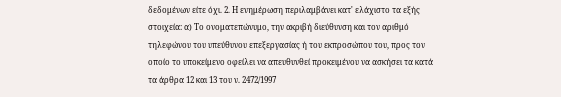δεδομένων είτε όχι. 2. Η ενημέρωση περιλαμβάνει κατ' ελάχιστο τα εξής στοιχεία: α) Το ονοματεπώνυμο, την ακριβή διεύθυνση και τον αριθμό τηλεφώνου του υπεύθυνου επεξεργασίας ή του εκπροσώπου του, προς τον οποίο το υποκείμενο οφείλει να απευθυνθεί προκειμένου να ασκήσει τα κατά τα άρθρα 12 και 13 του ν. 2472/1997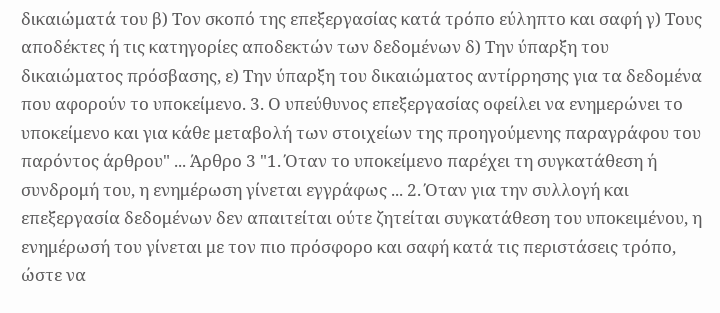δικαιώματά του β) Τον σκοπό της επεξεργασίας κατά τρόπο εύληπτο και σαφή γ) Τους αποδέκτες ή τις κατηγορίες αποδεκτών των δεδομένων δ) Την ύπαρξη του δικαιώματος πρόσβασης, ε) Την ύπαρξη του δικαιώματος αντίρρησης για τα δεδομένα που αφορούν το υποκείμενο. 3. Ο υπεύθυνος επεξεργασίας οφείλει να ενημερώνει το υποκείμενο και για κάθε μεταβολή των στοιχείων της προηγούμενης παραγράφου του παρόντος άρθρου" ... Άρθρο 3 "1. Όταν το υποκείμενο παρέχει τη συγκατάθεση ή συνδρομή του, η ενημέρωση γίνεται εγγράφως ... 2. Όταν για την συλλογή και επεξεργασία δεδομένων δεν απαιτείται ούτε ζητείται συγκατάθεση του υποκειμένου, η ενημέρωσή του γίνεται με τον πιο πρόσφορο και σαφή κατά τις περιστάσεις τρόπο, ώστε να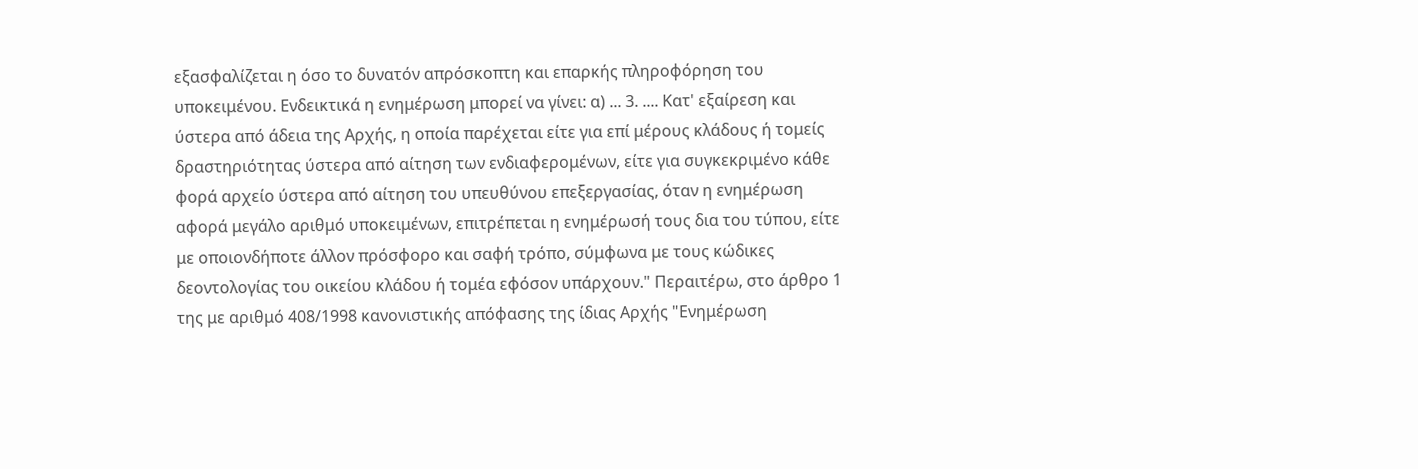εξασφαλίζεται η όσο το δυνατόν απρόσκοπτη και επαρκής πληροφόρηση του υποκειμένου. Ενδεικτικά η ενημέρωση μπορεί να γίνει: α) ... 3. .... Κατ' εξαίρεση και ύστερα από άδεια της Αρχής, η οποία παρέχεται είτε για επί μέρους κλάδους ή τομείς δραστηριότητας ύστερα από αίτηση των ενδιαφερομένων, είτε για συγκεκριμένο κάθε φορά αρχείο ύστερα από αίτηση του υπευθύνου επεξεργασίας, όταν η ενημέρωση αφορά μεγάλο αριθμό υποκειμένων, επιτρέπεται η ενημέρωσή τους δια του τύπου, είτε με οποιονδήποτε άλλον πρόσφορο και σαφή τρόπο, σύμφωνα με τους κώδικες δεοντολογίας του οικείου κλάδου ή τομέα εφόσον υπάρχουν." Περαιτέρω, στο άρθρο 1 της με αριθμό 408/1998 κανονιστικής απόφασης της ίδιας Αρχής "Ενημέρωση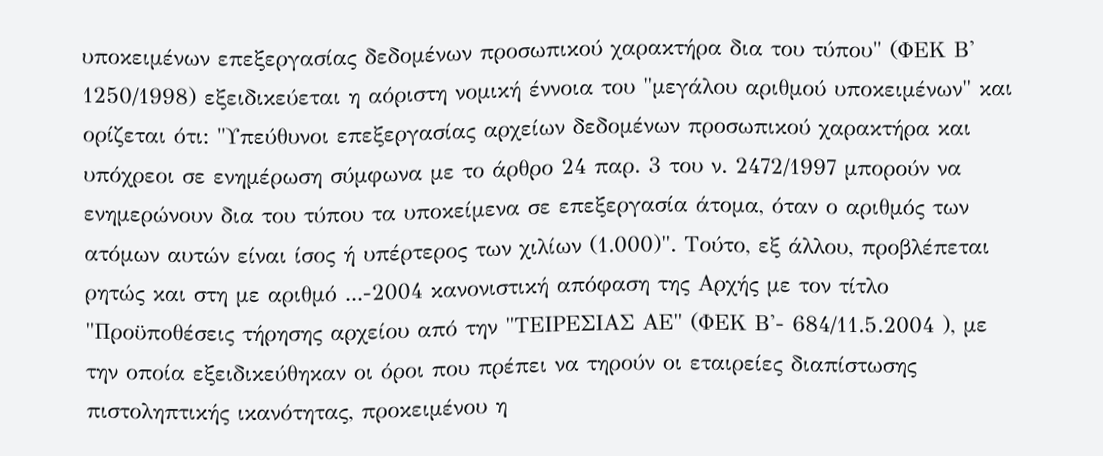υποκειμένων επεξεργασίας δεδομένων προσωπικού χαρακτήρα δια του τύπου" (ΦΕΚ Β' 1250/1998) εξειδικεύεται η αόριστη νομική έννοια του "μεγάλου αριθμού υποκειμένων" και ορίζεται ότι: "Υπεύθυνοι επεξεργασίας αρχείων δεδομένων προσωπικού χαρακτήρα και υπόχρεοι σε ενημέρωση σύμφωνα με το άρθρο 24 παρ. 3 του ν. 2472/1997 μπορούν να ενημερώνουν δια του τύπου τα υποκείμενα σε επεξεργασία άτομα, όταν ο αριθμός των ατόμων αυτών είναι ίσος ή υπέρτερος των χιλίων (1.000)". Τούτο, εξ άλλου, προβλέπεται ρητώς και στη με αριθμό ...-2004 κανονιστική απόφαση της Αρχής με τον τίτλο "Προϋποθέσεις τήρησης αρχείου από την "ΤΕΙΡΕΣΙΑΣ ΑΕ" (ΦΕΚ Β'- 684/11.5.2004 ), με την οποία εξειδικεύθηκαν οι όροι που πρέπει να τηρούν οι εταιρείες διαπίστωσης πιστοληπτικής ικανότητας, προκειμένου η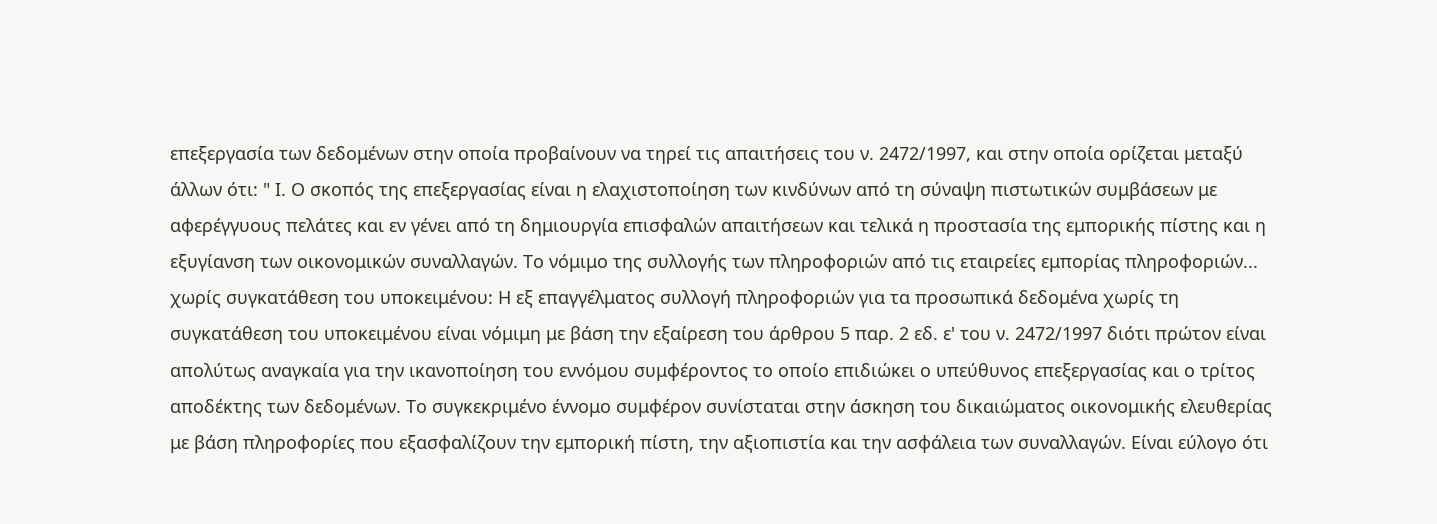επεξεργασία των δεδομένων στην οποία προβαίνουν να τηρεί τις απαιτήσεις του ν. 2472/1997, και στην οποία ορίζεται μεταξύ άλλων ότι: " Ι. Ο σκοπός της επεξεργασίας είναι η ελαχιστοποίηση των κινδύνων από τη σύναψη πιστωτικών συμβάσεων με αφερέγγυους πελάτες και εν γένει από τη δημιουργία επισφαλών απαιτήσεων και τελικά η προστασία της εμπορικής πίστης και η εξυγίανση των οικονομικών συναλλαγών. Το νόμιμο της συλλογής των πληροφοριών από τις εταιρείες εμπορίας πληροφοριών... χωρίς συγκατάθεση του υποκειμένου: Η εξ επαγγέλματος συλλογή πληροφοριών για τα προσωπικά δεδομένα χωρίς τη συγκατάθεση του υποκειμένου είναι νόμιμη με βάση την εξαίρεση του άρθρου 5 παρ. 2 εδ. ε' του ν. 2472/1997 διότι πρώτον είναι απολύτως αναγκαία για την ικανοποίηση του εννόμου συμφέροντος το οποίο επιδιώκει ο υπεύθυνος επεξεργασίας και ο τρίτος αποδέκτης των δεδομένων. Το συγκεκριμένο έννομο συμφέρον συνίσταται στην άσκηση του δικαιώματος οικονομικής ελευθερίας με βάση πληροφορίες που εξασφαλίζουν την εμπορική πίστη, την αξιοπιστία και την ασφάλεια των συναλλαγών. Είναι εύλογο ότι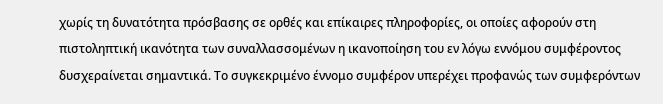χωρίς τη δυνατότητα πρόσβασης σε ορθές και επίκαιρες πληροφορίες, οι οποίες αφορούν στη πιστοληπτική ικανότητα των συναλλασσομένων η ικανοποίηση του εν λόγω εννόμου συμφέροντος δυσχεραίνεται σημαντικά. Το συγκεκριμένο έννομο συμφέρον υπερέχει προφανώς των συμφερόντων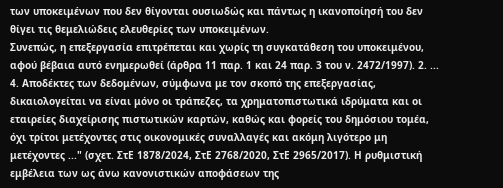των υποκειμένων που δεν θίγονται ουσιωδώς και πάντως η ικανοποίησή του δεν θίγει τις θεμελιώδεις ελευθερίες των υποκειμένων.
Συνεπώς, η επεξεργασία επιτρέπεται και χωρίς τη συγκατάθεση του υποκειμένου, αφού βέβαια αυτό ενημερωθεί (άρθρα 11 παρ. 1 και 24 παρ. 3 του ν. 2472/1997). 2. ... 4. Αποδέκτες των δεδομένων, σύμφωνα με τον σκοπό της επεξεργασίας, δικαιολογείται να είναι μόνο οι τράπεζες, τα χρηματοπιστωτικά ιδρύματα και οι εταιρείες διαχείρισης πιστωτικών καρτών, καθώς και φορείς του δημόσιου τομέα, όχι τρίτοι μετέχοντες στις οικονομικές συναλλαγές και ακόμη λιγότερο μη μετέχοντες ..." (σχετ. ΣτΕ 1878/2024, ΣτΕ 2768/2020, ΣτΕ 2965/2017). Η ρυθμιστική εμβέλεια των ως άνω κανονιστικών αποφάσεων της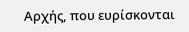Αρχής, που ευρίσκονται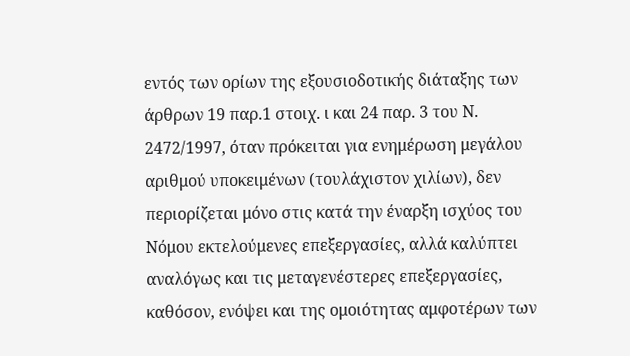εντός των ορίων της εξουσιοδοτικής διάταξης των άρθρων 19 παρ.1 στοιχ. ι και 24 παρ. 3 του Ν. 2472/1997, όταν πρόκειται για ενημέρωση μεγάλου αριθμού υποκειμένων (τουλάχιστον χιλίων), δεν περιορίζεται μόνο στις κατά την έναρξη ισχύος του Νόμου εκτελούμενες επεξεργασίες, αλλά καλύπτει αναλόγως και τις μεταγενέστερες επεξεργασίες, καθόσον, ενόψει και της ομοιότητας αμφοτέρων των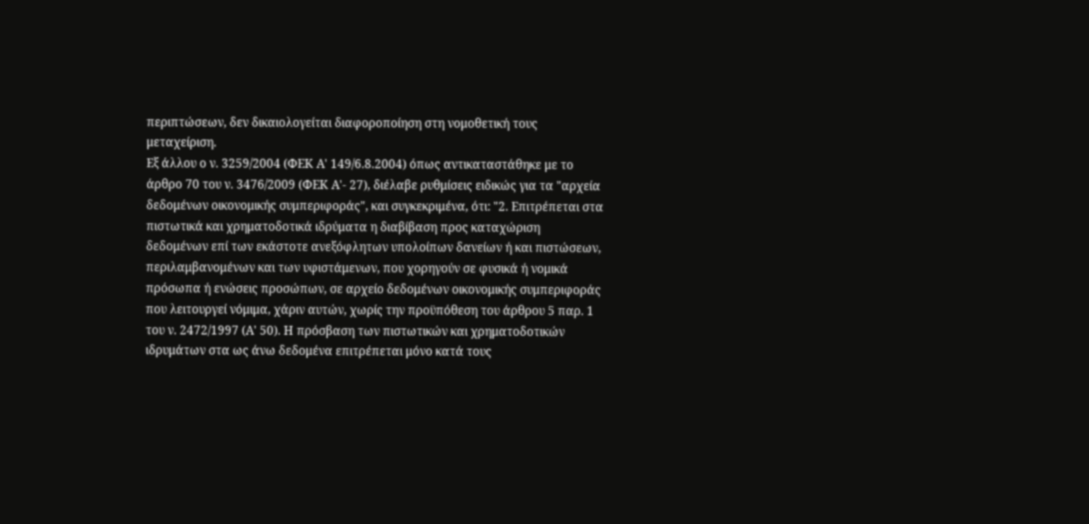περιπτώσεων, δεν δικαιολογείται διαφοροποίηση στη νομοθετική τους μεταχείριση.
Εξ άλλου ο ν. 3259/2004 (ΦΕΚ Α' 149/6.8.2004) όπως αντικαταστάθηκε με το άρθρο 70 του ν. 3476/2009 (ΦΕΚ Α'- 27), διέλαβε ρυθμίσεις ειδικώς για τα "αρχεία δεδομένων οικονομικής συμπεριφοράς", και συγκεκριμένα, ότι: "2. Επιτρέπεται στα πιστωτικά και χρηματοδοτικά ιδρύματα η διαβίβαση προς καταχώριση δεδομένων επί των εκάστοτε ανεξόφλητων υπολοίπων δανείων ή και πιστώσεων, περιλαμβανομένων και των υφιστάμενων, που χορηγούν σε φυσικά ή νομικά πρόσωπα ή ενώσεις προσώπων, σε αρχείο δεδομένων οικονομικής συμπεριφοράς που λειτουργεί νόμιμα, χάριν αυτών, χωρίς την προϋπόθεση του άρθρου 5 παρ. 1 του ν. 2472/1997 (Α' 50). Η πρόσβαση των πιστωτικών και χρηματοδοτικών ιδρυμάτων στα ως άνω δεδομένα επιτρέπεται μόνο κατά τους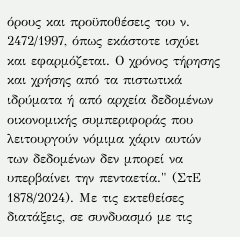όρους και προϋποθέσεις του ν. 2472/1997, όπως εκάστοτε ισχύει και εφαρμόζεται. Ο χρόνος τήρησης και χρήσης από τα πιστωτικά ιδρύματα ή από αρχεία δεδομένων οικονομικής συμπεριφοράς που λειτουργούν νόμιμα χάριν αυτών των δεδομένων δεν μπορεί να υπερβαίνει την πενταετία." (ΣτΕ 1878/2024). Με τις εκτεθείσες διατάξεις, σε συνδυασμό με τις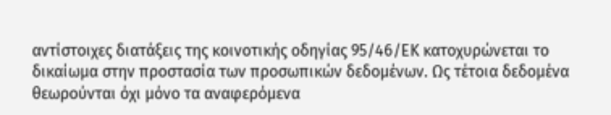αντίστοιχες διατάξεις της κοινοτικής οδηγίας 95/46/ΕΚ κατοχυρώνεται το δικαίωμα στην προστασία των προσωπικών δεδομένων. Ως τέτοια δεδομένα θεωρούνται όχι μόνο τα αναφερόμενα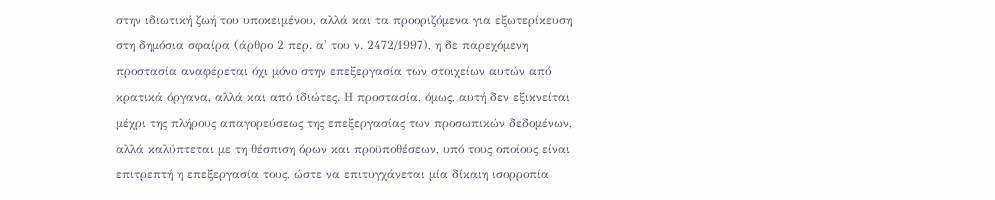στην ιδιωτική ζωή του υποκειμένου, αλλά και τα προοριζόμενα για εξωτερίκευση στη δημόσια σφαίρα (άρθρο 2 περ. α' του ν. 2472/1997), η δε παρεχόμενη προστασία αναφέρεται όχι μόνο στην επεξεργασία των στοιχείων αυτών από κρατικά όργανα, αλλά και από ιδιώτες. Η προστασία, όμως, αυτή δεν εξικνείται μέχρι της πλήρους απαγορεύσεως της επεξεργασίας των προσωπικών δεδομένων, αλλά καλύπτεται με τη θέσπιση όρων και προϋποθέσεων, υπό τους οποίους είναι επιτρεπτή η επεξεργασία τους, ώστε να επιτυγχάνεται μία δίκαιη ισορροπία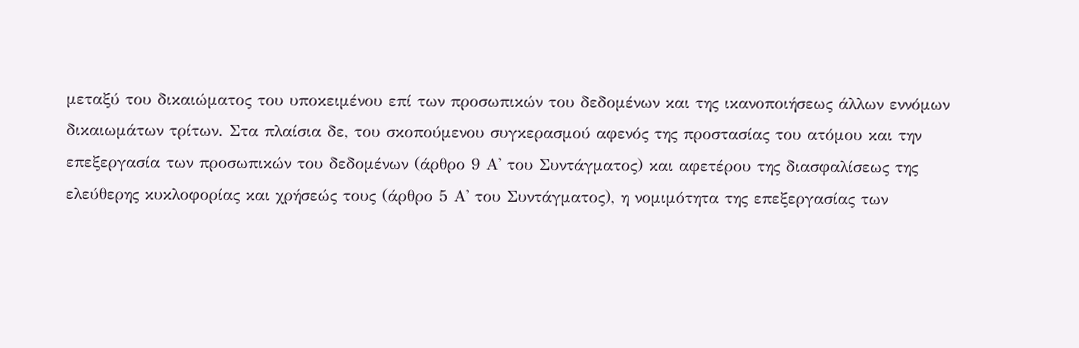μεταξύ του δικαιώματος του υποκειμένου επί των προσωπικών του δεδομένων και της ικανοποιήσεως άλλων εννόμων δικαιωμάτων τρίτων. Στα πλαίσια δε, του σκοπούμενου συγκερασμού αφενός της προστασίας του ατόμου και την επεξεργασία των προσωπικών του δεδομένων (άρθρο 9 Α' του Συντάγματος) και αφετέρου της διασφαλίσεως της ελεύθερης κυκλοφορίας και χρήσεώς τους (άρθρο 5 Α' του Συντάγματος), η νομιμότητα της επεξεργασίας των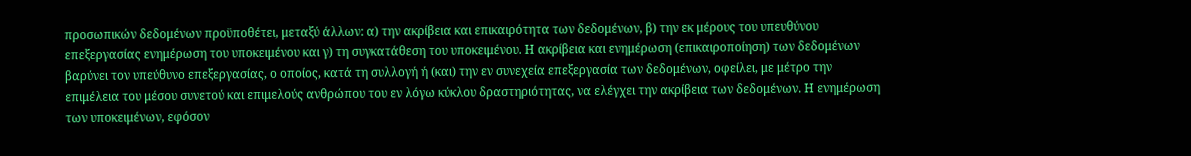προσωπικών δεδομένων προϋποθέτει, μεταξύ άλλων: α) την ακρίβεια και επικαιρότητα των δεδομένων, β) την εκ μέρους του υπευθύνου επεξεργασίας ενημέρωση του υποκειμένου και γ) τη συγκατάθεση του υποκειμένου. Η ακρίβεια και ενημέρωση (επικαιροποίηση) των δεδομένων βαρύνει τον υπεύθυνο επεξεργασίας, ο οποίος, κατά τη συλλογή ή (και) την εν συνεχεία επεξεργασία των δεδομένων, οφείλει, με μέτρο την επιμέλεια του μέσου συνετού και επιμελούς ανθρώπου του εν λόγω κύκλου δραστηριότητας, να ελέγχει την ακρίβεια των δεδομένων. Η ενημέρωση των υποκειμένων, εφόσον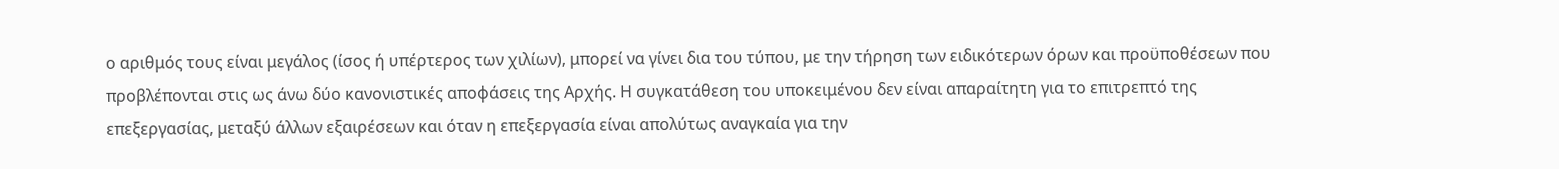ο αριθμός τους είναι μεγάλος (ίσος ή υπέρτερος των χιλίων), μπορεί να γίνει δια του τύπου, με την τήρηση των ειδικότερων όρων και προϋποθέσεων που προβλέπονται στις ως άνω δύο κανονιστικές αποφάσεις της Αρχής. Η συγκατάθεση του υποκειμένου δεν είναι απαραίτητη για το επιτρεπτό της επεξεργασίας, μεταξύ άλλων εξαιρέσεων και όταν η επεξεργασία είναι απολύτως αναγκαία για την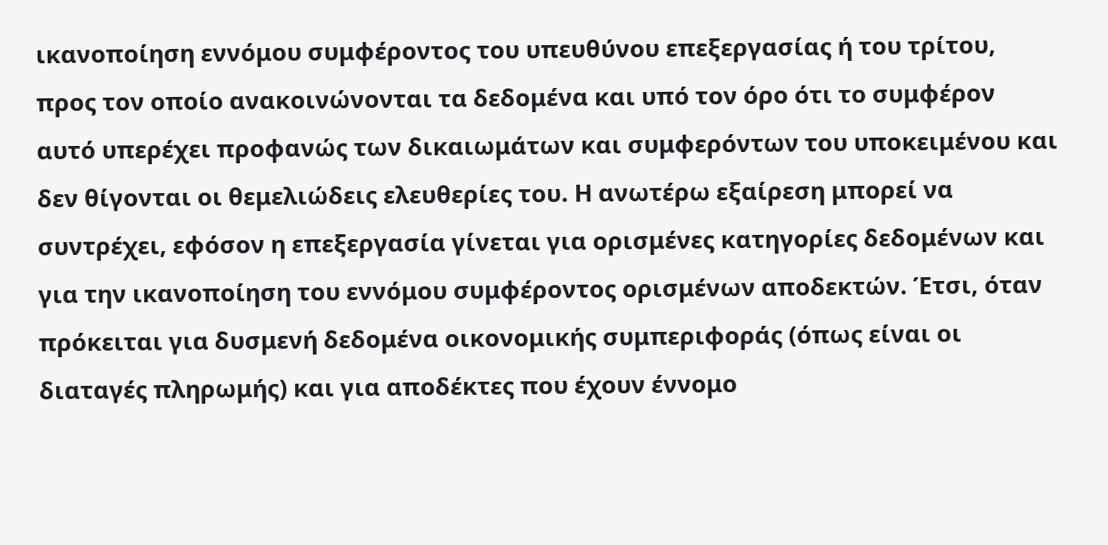ικανοποίηση εννόμου συμφέροντος του υπευθύνου επεξεργασίας ή του τρίτου, προς τον οποίο ανακοινώνονται τα δεδομένα και υπό τον όρο ότι το συμφέρον αυτό υπερέχει προφανώς των δικαιωμάτων και συμφερόντων του υποκειμένου και δεν θίγονται οι θεμελιώδεις ελευθερίες του. Η ανωτέρω εξαίρεση μπορεί να συντρέχει, εφόσον η επεξεργασία γίνεται για ορισμένες κατηγορίες δεδομένων και για την ικανοποίηση του εννόμου συμφέροντος ορισμένων αποδεκτών. Έτσι, όταν πρόκειται για δυσμενή δεδομένα οικονομικής συμπεριφοράς (όπως είναι οι διαταγές πληρωμής) και για αποδέκτες που έχουν έννομο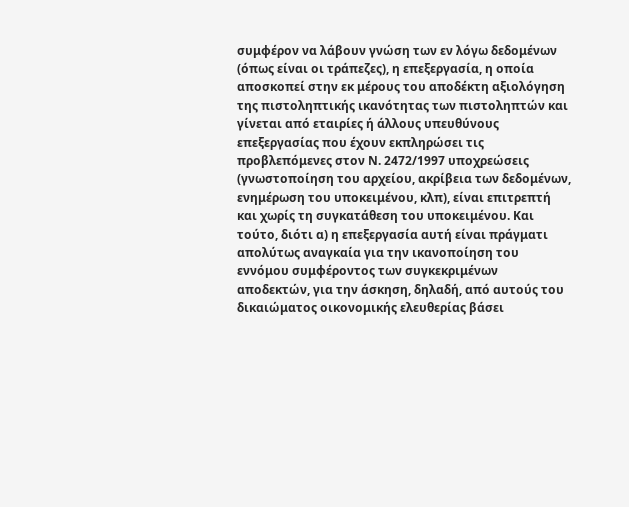συμφέρον να λάβουν γνώση των εν λόγω δεδομένων (όπως είναι οι τράπεζες), η επεξεργασία, η οποία αποσκοπεί στην εκ μέρους του αποδέκτη αξιολόγηση της πιστοληπτικής ικανότητας των πιστοληπτών και γίνεται από εταιρίες ή άλλους υπευθύνους επεξεργασίας που έχουν εκπληρώσει τις προβλεπόμενες στον Ν. 2472/1997 υποχρεώσεις (γνωστοποίηση του αρχείου, ακρίβεια των δεδομένων, ενημέρωση του υποκειμένου, κλπ), είναι επιτρεπτή και χωρίς τη συγκατάθεση του υποκειμένου. Και τούτο, διότι α) η επεξεργασία αυτή είναι πράγματι απολύτως αναγκαία για την ικανοποίηση του εννόμου συμφέροντος των συγκεκριμένων αποδεκτών, για την άσκηση, δηλαδή, από αυτούς του δικαιώματος οικονομικής ελευθερίας βάσει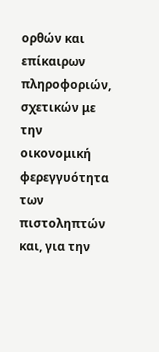ορθών και επίκαιρων πληροφοριών, σχετικών με την οικονομική φερεγγυότητα των πιστοληπτών και, για την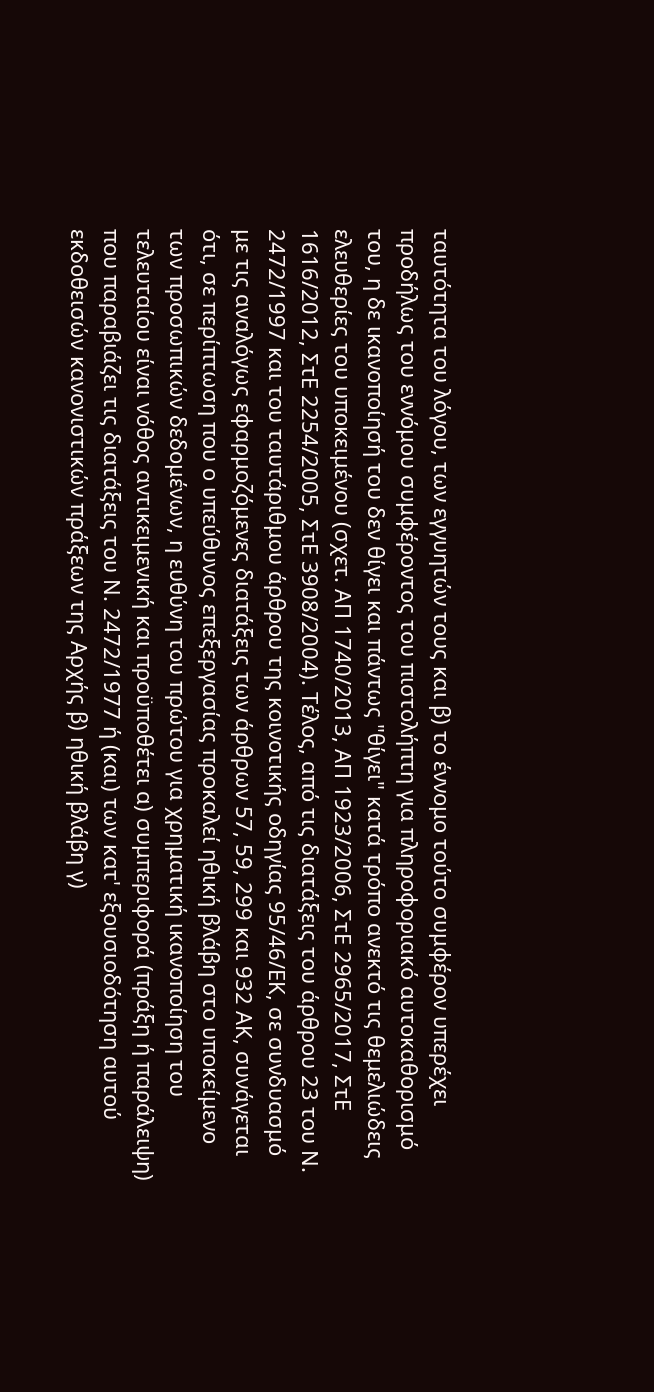ταυτότητα του λόγου, των εγγυητών τους και β) το έννομο τούτο συμφέρον υπερέχει προδήλως του εννόμου συμφέροντος του πιστολήπτη για πληροφοριακό αυτοκαθορισμό του, η δε ικανοποίησή του δεν θίγει και πάντως "θίγει" κατά τρόπο ανεκτό τις θεμελιώδεις ελευθερίες του υποκειμένου (σχετ. ΑΠ 1740/2013, ΑΠ 1923/2006, ΣτΕ 2965/2017, ΣτΕ 1616/2012, ΣτΕ 2254/2005, ΣτΕ 3908/2004). Τέλος, από τις διατάξεις του άρθρου 23 του Ν. 2472/1997 και του ταυτάριθμου άρθρου της κοινοτικής οδηγίας 95/46/ΕΚ, σε συνδυασμό με τις αναλόγως εφαρμοζόμενες διατάξεις των άρθρων 57, 59, 299 και 932 ΑΚ, συνάγεται ότι, σε περίπτωση που ο υπεύθυνος επεξεργασίας προκαλεί ηθική βλάβη στο υποκείμενο των προσωπικών δεδομένων, η ευθύνη του πρώτου για χρηματική ικανοποίηση του τελευταίου είναι νόθος αντικειμενική και προϋποθέτει α) συμπεριφορά (πράξη ή παράλειψη) που παραβιάζει τις διατάξεις του Ν. 2472/1977 ή (και) των κατ' εξουσιοδότηση αυτού εκδοθεισών κανονιστικών πράξεων της Αρχής β) ηθική βλάβη γ)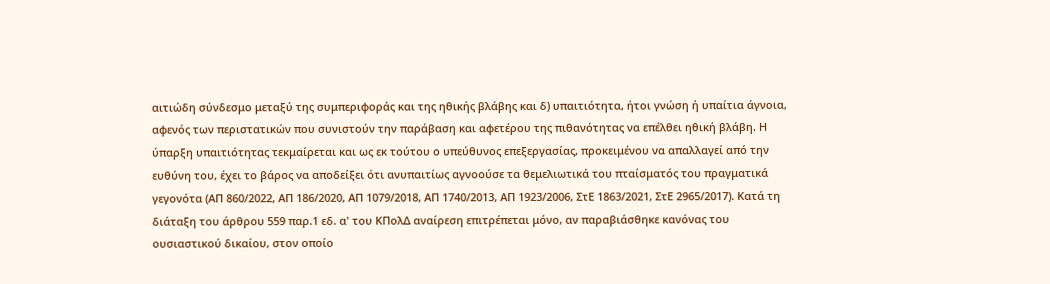αιτιώδη σύνδεσμο μεταξύ της συμπεριφοράς και της ηθικής βλάβης και δ) υπαιτιότητα, ήτοι γνώση ή υπαίτια άγνοια, αφενός των περιστατικών που συνιστούν την παράβαση και αφετέρου της πιθανότητας να επέλθει ηθική βλάβη. Η ύπαρξη υπαιτιότητας τεκμαίρεται και ως εκ τούτου ο υπεύθυνος επεξεργασίας, προκειμένου να απαλλαγεί από την ευθύνη του, έχει το βάρος να αποδείξει ότι ανυπαιτίως αγνοούσε τα θεμελιωτικά του πταίσματός του πραγματικά γεγονότα (ΑΠ 860/2022, ΑΠ 186/2020, ΑΠ 1079/2018, ΑΠ 1740/2013, ΑΠ 1923/2006, ΣτΕ 1863/2021, ΣτΕ 2965/2017). Κατά τη διάταξη του άρθρου 559 παρ.1 εδ. α' του ΚΠολΔ αναίρεση επιτρέπεται μόνο, αν παραβιάσθηκε κανόνας του ουσιαστικού δικαίου, στον οποίο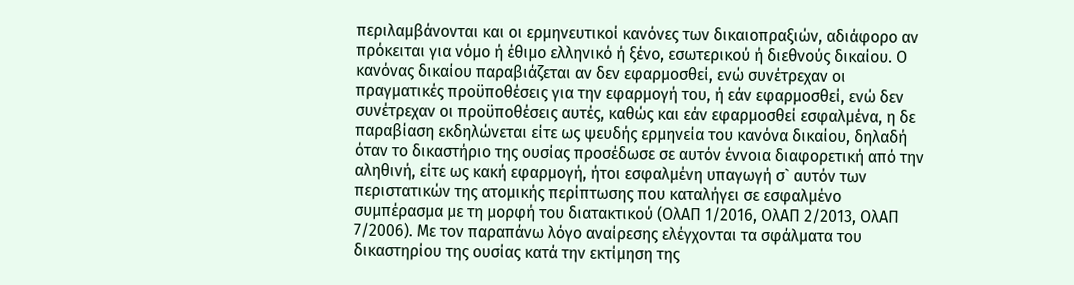περιλαμβάνονται και οι ερμηνευτικοί κανόνες των δικαιοπραξιών, αδιάφορο αν πρόκειται για νόμο ή έθιμο ελληνικό ή ξένο, εσωτερικού ή διεθνούς δικαίου. Ο κανόνας δικαίου παραβιάζεται αν δεν εφαρμοσθεί, ενώ συνέτρεχαν οι πραγματικές προϋποθέσεις για την εφαρμογή του, ή εάν εφαρμοσθεί, ενώ δεν συνέτρεχαν οι προϋποθέσεις αυτές, καθώς και εάν εφαρμοσθεί εσφαλμένα, η δε παραβίαση εκδηλώνεται είτε ως ψευδής ερμηνεία του κανόνα δικαίου, δηλαδή όταν το δικαστήριο της ουσίας προσέδωσε σε αυτόν έννοια διαφορετική από την αληθινή, είτε ως κακή εφαρμογή, ήτοι εσφαλμένη υπαγωγή σ` αυτόν των περιστατικών της ατομικής περίπτωσης που καταλήγει σε εσφαλμένο συμπέρασμα με τη μορφή του διατακτικού (ΟλΑΠ 1/2016, ΟλΑΠ 2/2013, ΟλΑΠ 7/2006). Με τον παραπάνω λόγο αναίρεσης ελέγχονται τα σφάλματα του δικαστηρίου της ουσίας κατά την εκτίμηση της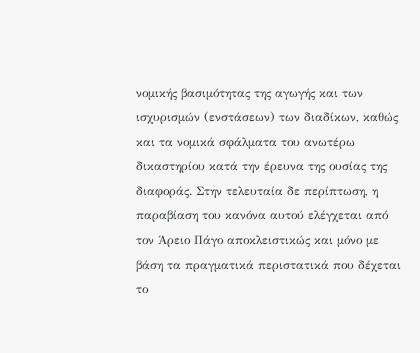νομικής βασιμότητας της αγωγής και των ισχυρισμών (ενστάσεων) των διαδίκων, καθώς και τα νομικά σφάλματα του ανωτέρω δικαστηρίου κατά την έρευνα της ουσίας της διαφοράς. Στην τελευταία δε περίπτωση, η παραβίαση του κανόνα αυτού ελέγχεται από τον Άρειο Πάγο αποκλειστικώς και μόνο με βάση τα πραγματικά περιστατικά που δέχεται το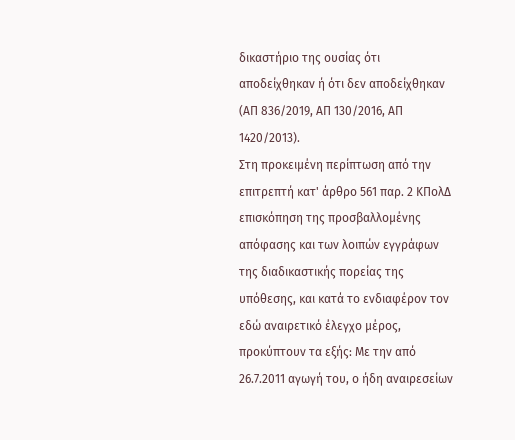δικαστήριο της ουσίας ότι αποδείχθηκαν ή ότι δεν αποδείχθηκαν (ΑΠ 836/2019, ΑΠ 130/2016, ΑΠ 1420/2013).
Στη προκειμένη περίπτωση από την επιτρεπτή κατ' άρθρο 561 παρ. 2 ΚΠολΔ επισκόπηση της προσβαλλομένης απόφασης και των λοιπών εγγράφων της διαδικαστικής πορείας της υπόθεσης, και κατά το ενδιαφέρον τον εδώ αναιρετικό έλεγχο μέρος, προκύπτουν τα εξής: Με την από 26.7.2011 αγωγή του, ο ήδη αναιρεσείων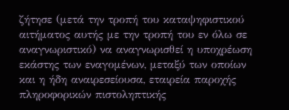ζήτησε (μετά την τροπή του καταψηφιστικού αιτήματος αυτής με την τροπή του εν όλω σε αναγνωριστικό) να αναγνωρισθεί η υποχρέωση εκάστης των εναγομένων, μεταξύ των οποίων και η ήδη αναιρεσείουσα, εταιρεία παροχής πληροφορικών πιστοληπτικής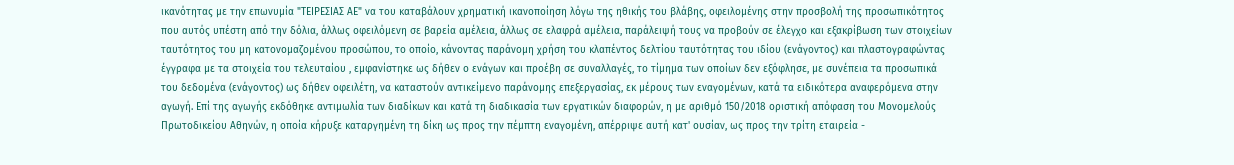ικανότητας με την επωνυμία "ΤΕΙΡΕΣΙΑΣ ΑΕ" να του καταβάλουν χρηματική ικανοποίηση λόγω της ηθικής του βλάβης, οφειλομένης στην προσβολή της προσωπικότητος που αυτός υπέστη από την δόλια, άλλως οφειλόμενη σε βαρεία αμέλεια, άλλως σε ελαφρά αμέλεια, παράλειψή τους να προβούν σε έλεγχο και εξακρίβωση των στοιχείων ταυτότητος του μη κατονομαζομένου προσώπου, το οποίο, κάνοντας παράνομη χρήση του κλαπέντος δελτίου ταυτότητας του ιδίου (ενάγοντος) και πλαστογραφώντας έγγραφα με τα στοιχεία του τελευταίου , εμφανίστηκε ως δήθεν ο ενάγων και προέβη σε συναλλαγές, το τίμημα των οποίων δεν εξόφλησε, με συνέπεια τα προσωπικά του δεδομένα (ενάγοντος) ως δήθεν οφειλέτη, να καταστούν αντικείμενο παράνομης επεξεργασίας, εκ μέρους των εναγομένων, κατά τα ειδικότερα αναφερόμενα στην αγωγή. Επί της αγωγής εκδόθηκε αντιμωλία των διαδίκων και κατά τη διαδικασία των εργατικών διαφορών, η με αριθμό 150/2018 οριστική απόφαση του Μονομελούς Πρωτοδικείου Αθηνών, η οποία κήρυξε καταργημένη τη δίκη ως προς την πέμπτη εναγομένη, απέρριψε αυτή κατ' ουσίαν, ως προς την τρίτη εταιρεία -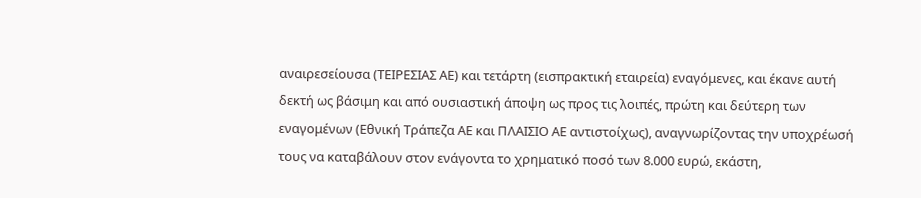αναιρεσείουσα (ΤΕΙΡΕΣΙΑΣ ΑΕ) και τετάρτη (εισπρακτική εταιρεία) εναγόμενες, και έκανε αυτή δεκτή ως βάσιμη και από ουσιαστική άποψη ως προς τις λοιπές, πρώτη και δεύτερη των εναγομένων (Εθνική Τράπεζα ΑΕ και ΠΛΑΙΣΙΟ ΑΕ αντιστοίχως), αναγνωρίζοντας την υποχρέωσή τους να καταβάλουν στον ενάγοντα το χρηματικό ποσό των 8.000 ευρώ, εκάστη,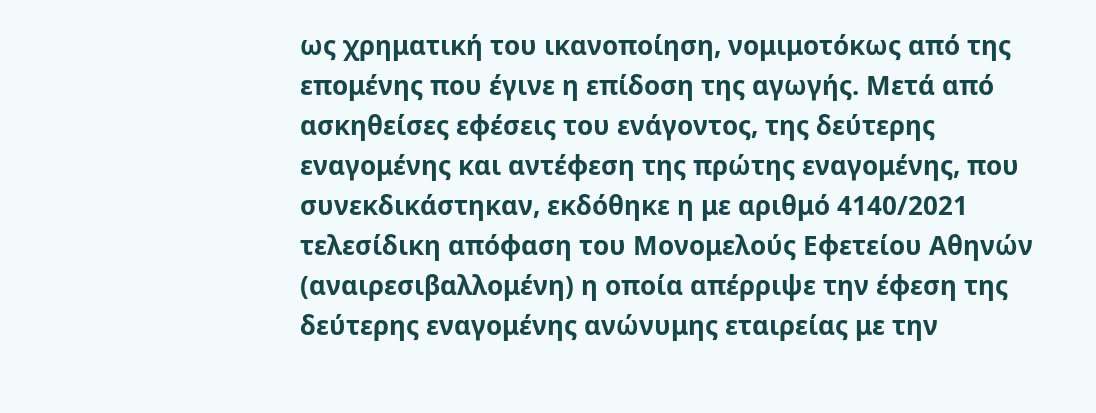ως χρηματική του ικανοποίηση, νομιμοτόκως από της επομένης που έγινε η επίδοση της αγωγής. Μετά από ασκηθείσες εφέσεις του ενάγοντος, της δεύτερης εναγομένης και αντέφεση της πρώτης εναγομένης, που συνεκδικάστηκαν, εκδόθηκε η με αριθμό 4140/2021 τελεσίδικη απόφαση του Μονομελούς Εφετείου Αθηνών (αναιρεσιβαλλομένη) η οποία απέρριψε την έφεση της δεύτερης εναγομένης ανώνυμης εταιρείας με την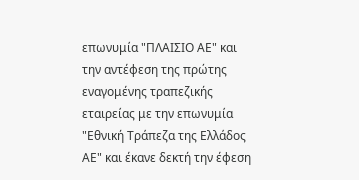επωνυμία "ΠΛΑΙΣΙΟ ΑΕ" και την αντέφεση της πρώτης εναγομένης τραπεζικής εταιρείας με την επωνυμία "Εθνική Τράπεζα της Ελλάδος ΑΕ" και έκανε δεκτή την έφεση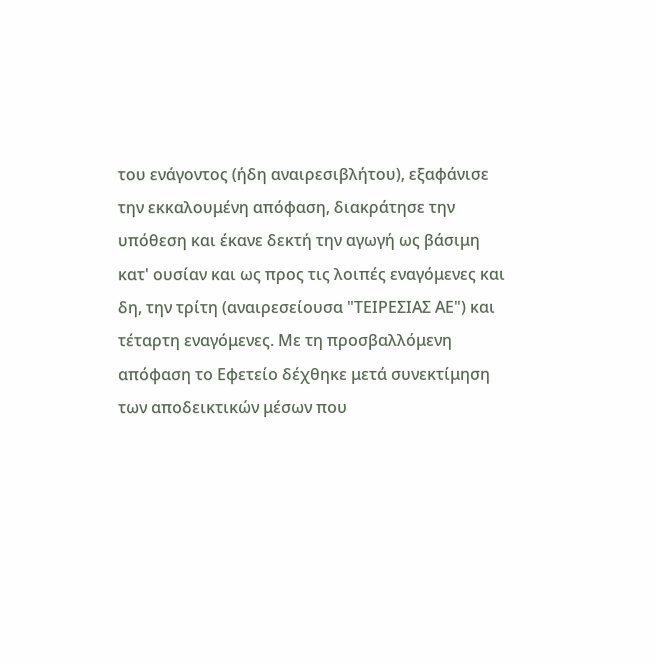του ενάγοντος (ήδη αναιρεσιβλήτου), εξαφάνισε την εκκαλουμένη απόφαση, διακράτησε την υπόθεση και έκανε δεκτή την αγωγή ως βάσιμη κατ' ουσίαν και ως προς τις λοιπές εναγόμενες και δη, την τρίτη (αναιρεσείουσα "ΤΕΙΡΕΣΙΑΣ ΑΕ") και τέταρτη εναγόμενες. Με τη προσβαλλόμενη απόφαση το Εφετείο δέχθηκε μετά συνεκτίμηση των αποδεικτικών μέσων που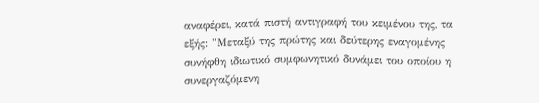αναφέρει, κατά πιστή αντιγραφή του κειμένου της, τα εξής: "Μεταξύ της πρώτης και δεύτερης εναγομένης συνήφθη ιδιωτικό συμφωνητικό δυνάμει του οποίου η συνεργαζόμενη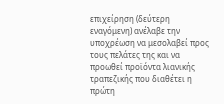επιχείρηση (δεύτερη εναγόμενη) ανέλαβε την υποχρέωση να μεσολαβεί προς τους πελάτες της και να προωθεί προϊόντα λιανικής τραπεζικής που διαθέτει η πρώτη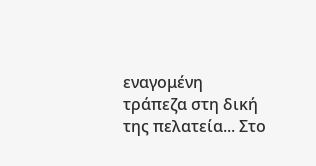εναγομένη τράπεζα στη δική της πελατεία... Στο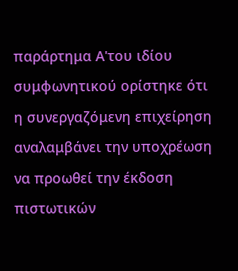παράρτημα Α'του ιδίου συμφωνητικού ορίστηκε ότι η συνεργαζόμενη επιχείρηση αναλαμβάνει την υποχρέωση να προωθεί την έκδοση πιστωτικών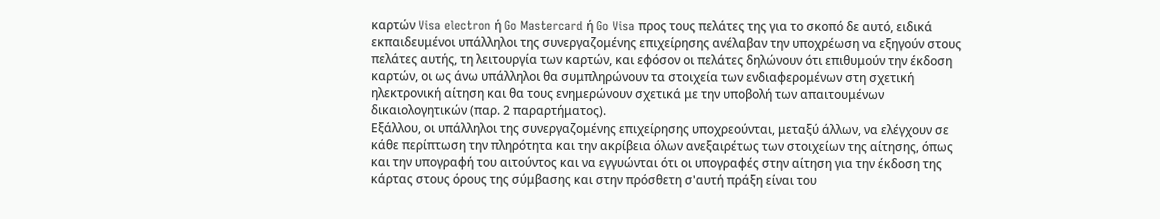καρτών Visa electron ή Go Mastercard ή Go Visa προς τους πελάτες της για το σκοπό δε αυτό, ειδικά εκπαιδευμένοι υπάλληλοι της συνεργαζομένης επιχείρησης ανέλαβαν την υποχρέωση να εξηγούν στους πελάτες αυτής, τη λειτουργία των καρτών, και εφόσον οι πελάτες δηλώνουν ότι επιθυμούν την έκδοση καρτών, οι ως άνω υπάλληλοι θα συμπληρώνουν τα στοιχεία των ενδιαφερομένων στη σχετική ηλεκτρονική αίτηση και θα τους ενημερώνουν σχετικά με την υποβολή των απαιτουμένων δικαιολογητικών (παρ. 2 παραρτήματος).
Εξάλλου, οι υπάλληλοι της συνεργαζομένης επιχείρησης υποχρεούνται, μεταξύ άλλων, να ελέγχουν σε κάθε περίπτωση την πληρότητα και την ακρίβεια όλων ανεξαιρέτως των στοιχείων της αίτησης, όπως και την υπογραφή του αιτούντος και να εγγυώνται ότι οι υπογραφές στην αίτηση για την έκδοση της κάρτας στους όρους της σύμβασης και στην πρόσθετη σ'αυτή πράξη είναι του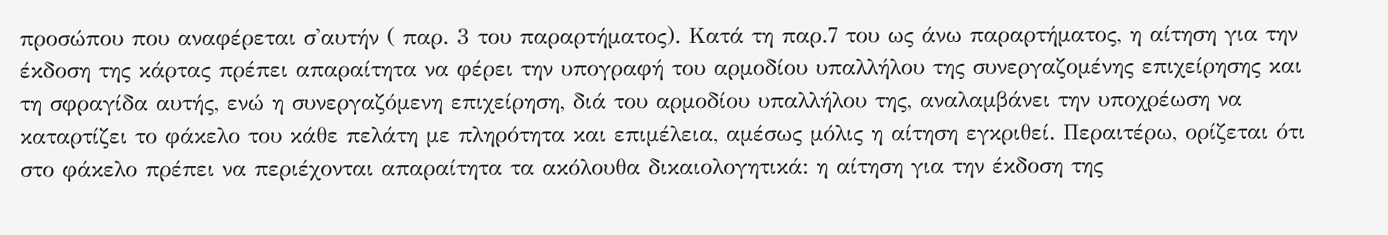προσώπου που αναφέρεται σ'αυτήν ( παρ. 3 του παραρτήματος). Κατά τη παρ.7 του ως άνω παραρτήματος, η αίτηση για την έκδοση της κάρτας πρέπει απαραίτητα να φέρει την υπογραφή του αρμοδίου υπαλλήλου της συνεργαζομένης επιχείρησης και τη σφραγίδα αυτής, ενώ η συνεργαζόμενη επιχείρηση, διά του αρμοδίου υπαλλήλου της, αναλαμβάνει την υποχρέωση να καταρτίζει το φάκελο του κάθε πελάτη με πληρότητα και επιμέλεια, αμέσως μόλις η αίτηση εγκριθεί. Περαιτέρω, ορίζεται ότι στο φάκελο πρέπει να περιέχονται απαραίτητα τα ακόλουθα δικαιολογητικά: η αίτηση για την έκδοση της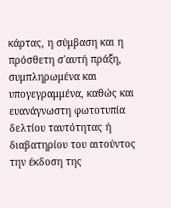κάρτας, η σύμβαση και η πρόσθετη σ'αυτή πράξη, συμπληρωμένα και υπογεγραμμένα, καθώς και ευανάγνωστη φωτοτυπία δελτίου ταυτότητας ή διαβατηρίου του αιτούντος την έκδοση της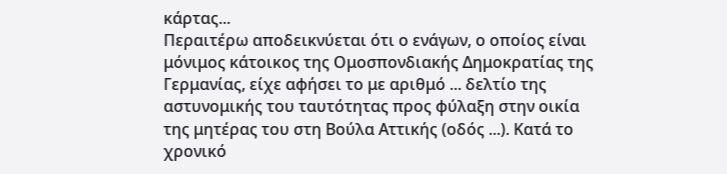κάρτας...
Περαιτέρω αποδεικνύεται ότι ο ενάγων, ο οποίος είναι μόνιμος κάτοικος της Ομοσπονδιακής Δημοκρατίας της Γερμανίας, είχε αφήσει το με αριθμό ... δελτίο της αστυνομικής του ταυτότητας προς φύλαξη στην οικία της μητέρας του στη Βούλα Αττικής (οδός ...). Κατά το χρονικό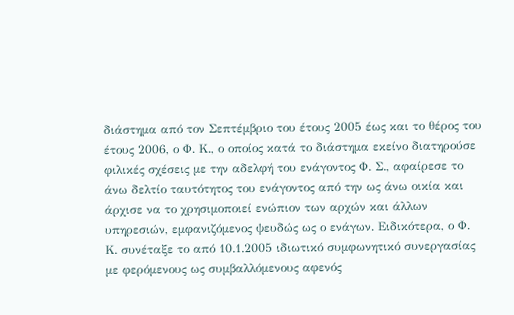διάστημα από τον Σεπτέμβριο του έτους 2005 έως και το θέρος του έτους 2006, ο Φ. Κ., ο οποίος κατά το διάστημα εκείνο διατηρούσε φιλικές σχέσεις με την αδελφή του ενάγοντος Φ. Σ., αφαίρεσε το άνω δελτίο ταυτότητος του ενάγοντος από την ως άνω οικία και άρχισε να το χρησιμοποιεί ενώπιον των αρχών και άλλων υπηρεσιών, εμφανιζόμενος ψευδώς ως ο ενάγων. Ειδικότερα, ο Φ. Κ. συνέταξε το από 10.1.2005 ιδιωτικό συμφωνητικό συνεργασίας με φερόμενους ως συμβαλλόμενους αφενός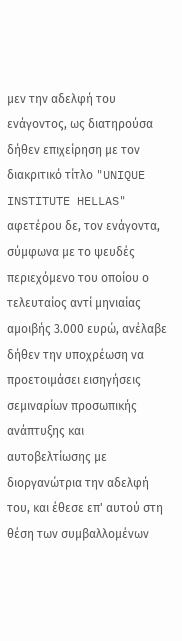μεν την αδελφή του ενάγοντος, ως διατηρούσα δήθεν επιχείρηση με τον διακριτικό τίτλο "UNIQUE INSTITUTE HELLAS" αφετέρου δε, τον ενάγοντα, σύμφωνα με το ψευδές περιεχόμενο του οποίου ο τελευταίος αντί μηνιαίας αμοιβής 3.000 ευρώ, ανέλαβε δήθεν την υποχρέωση να προετοιμάσει εισηγήσεις σεμιναρίων προσωπικής ανάπτυξης και αυτοβελτίωσης με διοργανώτρια την αδελφή του, και έθεσε επ' αυτού στη θέση των συμβαλλομένων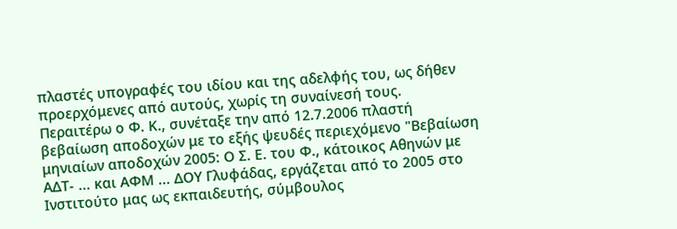πλαστές υπογραφές του ιδίου και της αδελφής του, ως δήθεν προερχόμενες από αυτούς, χωρίς τη συναίνεσή τους.
Περαιτέρω ο Φ. Κ., συνέταξε την από 12.7.2006 πλαστή βεβαίωση αποδοχών με το εξής ψευδές περιεχόμενο "Βεβαίωση μηνιαίων αποδοχών 2005: Ο Σ. Ε. του Φ., κάτοικος Αθηνών με ΑΔΤ- ... και ΑΦΜ ... ΔΟΥ Γλυφάδας, εργάζεται από το 2005 στο Ινστιτούτο μας ως εκπαιδευτής, σύμβουλος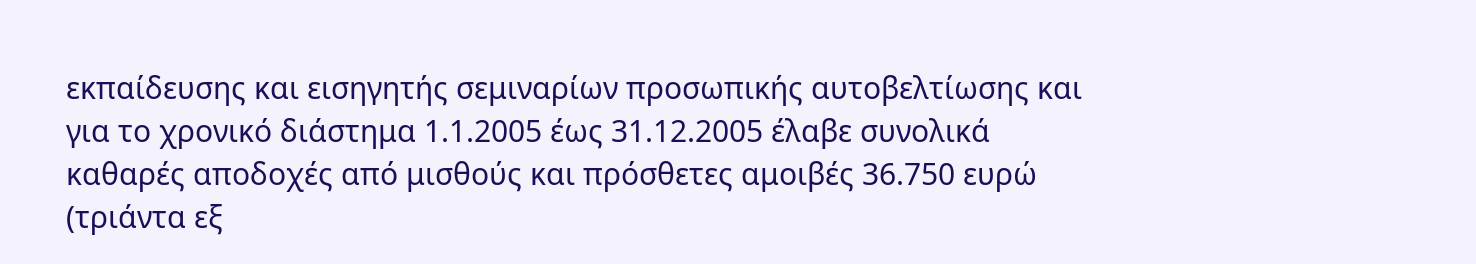εκπαίδευσης και εισηγητής σεμιναρίων προσωπικής αυτοβελτίωσης και για το χρονικό διάστημα 1.1.2005 έως 31.12.2005 έλαβε συνολικά καθαρές αποδοχές από μισθούς και πρόσθετες αμοιβές 36.750 ευρώ (τριάντα εξ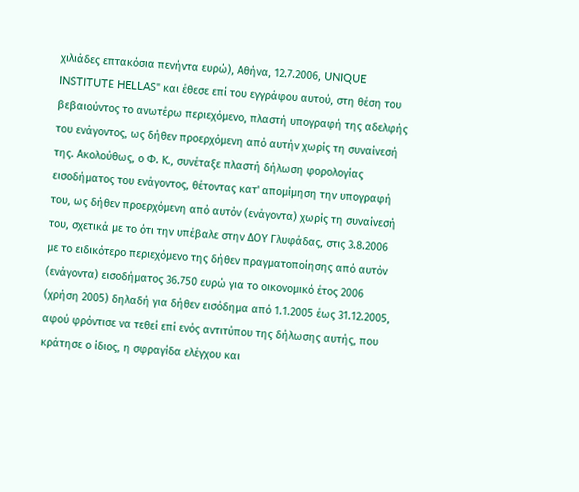χιλιάδες επτακόσια πενήντα ευρώ), Αθήνα, 12.7.2006, UNIQUE INSTITUTΕ HELLAS" και έθεσε επί του εγγράφου αυτού, στη θέση του βεβαιούντος το ανωτέρω περιεχόμενο, πλαστή υπογραφή της αδελφής του ενάγοντος, ως δήθεν προερχόμενη από αυτήν χωρίς τη συναίνεσή της. Ακολούθως, ο Φ. Κ., συνέταξε πλαστή δήλωση φορολογίας εισοδήματος του ενάγοντος, θέτοντας κατ' απομίμηση την υπογραφή του, ως δήθεν προερχόμενη από αυτόν (ενάγοντα) χωρίς τη συναίνεσή του, σχετικά με το ότι την υπέβαλε στην ΔΟΥ Γλυφάδας, στις 3.8.2006 με το ειδικότερο περιεχόμενο της δήθεν πραγματοποίησης από αυτόν (ενάγοντα) εισοδήματος 36.750 ευρώ για το οικονομικό έτος 2006 (χρήση 2005) δηλαδή για δήθεν εισόδημα από 1.1.2005 έως 31.12.2005, αφού φρόντισε να τεθεί επί ενός αντιτύπου της δήλωσης αυτής, που κράτησε ο ίδιος, η σφραγίδα ελέγχου και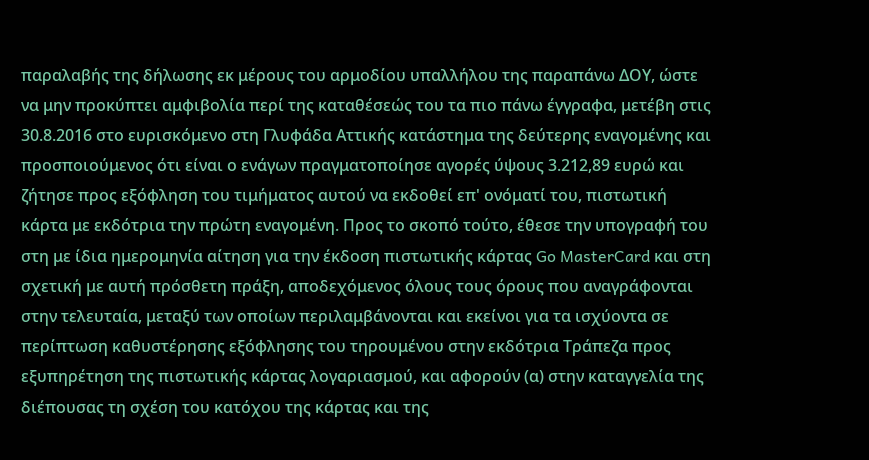παραλαβής της δήλωσης εκ μέρους του αρμοδίου υπαλλήλου της παραπάνω ΔΟΥ, ώστε να μην προκύπτει αμφιβολία περί της καταθέσεώς του τα πιο πάνω έγγραφα, μετέβη στις 30.8.2016 στο ευρισκόμενο στη Γλυφάδα Αττικής κατάστημα της δεύτερης εναγομένης και προσποιούμενος ότι είναι ο ενάγων πραγματοποίησε αγορές ύψους 3.212,89 ευρώ και ζήτησε προς εξόφληση του τιμήματος αυτού να εκδοθεί επ' ονόματί του, πιστωτική κάρτα με εκδότρια την πρώτη εναγομένη. Προς το σκοπό τούτο, έθεσε την υπογραφή του στη με ίδια ημερομηνία αίτηση για την έκδοση πιστωτικής κάρτας Go MasterCard και στη σχετική με αυτή πρόσθετη πράξη, αποδεχόμενος όλους τους όρους που αναγράφονται στην τελευταία, μεταξύ των οποίων περιλαμβάνονται και εκείνοι για τα ισχύοντα σε περίπτωση καθυστέρησης εξόφλησης του τηρουμένου στην εκδότρια Τράπεζα προς εξυπηρέτηση της πιστωτικής κάρτας λογαριασμού, και αφορούν (α) στην καταγγελία της διέπουσας τη σχέση του κατόχου της κάρτας και της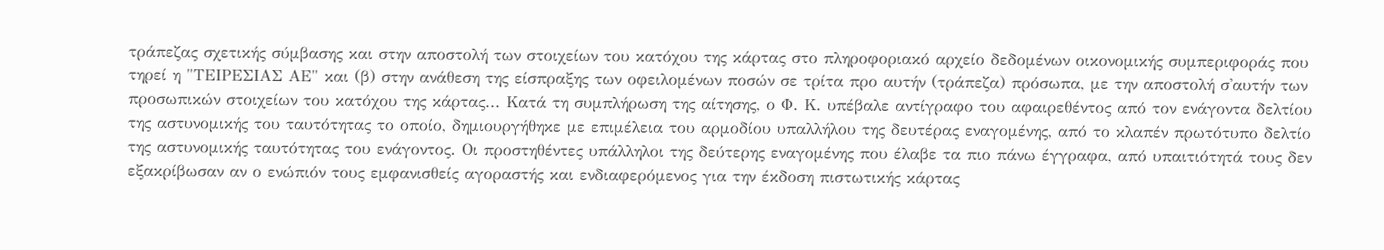τράπεζας σχετικής σύμβασης και στην αποστολή των στοιχείων του κατόχου της κάρτας στο πληροφοριακό αρχείο δεδομένων οικονομικής συμπεριφοράς που τηρεί η "ΤΕΙΡΕΣΙΑΣ ΑΕ" και (β) στην ανάθεση της είσπραξης των οφειλομένων ποσών σε τρίτα προ αυτήν (τράπεζα) πρόσωπα, με την αποστολή σ'αυτήν των προσωπικών στοιχείων του κατόχου της κάρτας... Κατά τη συμπλήρωση της αίτησης, ο Φ. Κ. υπέβαλε αντίγραφο του αφαιρεθέντος από τον ενάγοντα δελτίου της αστυνομικής του ταυτότητας το οποίο, δημιουργήθηκε με επιμέλεια του αρμοδίου υπαλλήλου της δευτέρας εναγομένης, από το κλαπέν πρωτότυπο δελτίο της αστυνομικής ταυτότητας του ενάγοντος. Οι προστηθέντες υπάλληλοι της δεύτερης εναγομένης που έλαβε τα πιο πάνω έγγραφα, από υπαιτιότητά τους δεν εξακρίβωσαν αν ο ενώπιόν τους εμφανισθείς αγοραστής και ενδιαφερόμενος για την έκδοση πιστωτικής κάρτας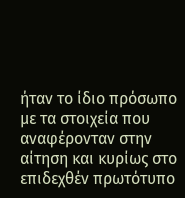ήταν το ίδιο πρόσωπο με τα στοιχεία που αναφέρονταν στην αίτηση και κυρίως στο επιδεχθέν πρωτότυπο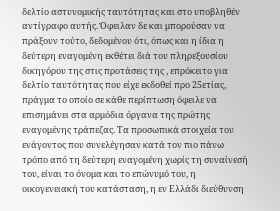δελτίο αστυνομικής ταυτότητας και στο υποβληθέν αντίγραφο αυτής. Όφειλαν δε και μπορούσαν να πράξουν τούτο, δεδομένου ότι, όπως και η ίδια η δεύτερη εναγομένη εκθέτει διά του πληρεξουσίου δικηγόρου της στις προτάσεις της , επρόκειτο για δελτίο ταυτότητας που είχε εκδοθεί προ 25ετίας, πράγμα το οποίο σε κάθε περίπτωση όφειλε να επισημάνει στα αρμόδια όργανα της πρώτης εναγομένης τράπεζας. Τα προσωπικά στοιχεία του ενάγοντος που συνελέγησαν κατά τον πιο πάνω τρόπο από τη δεύτερη εναγομένη χωρίς τη συναίνεσή του, είναι το όνομα και το επώνυμό του, η οικογενειακή του κατάσταση, η εν Ελλάδι διεύθυνση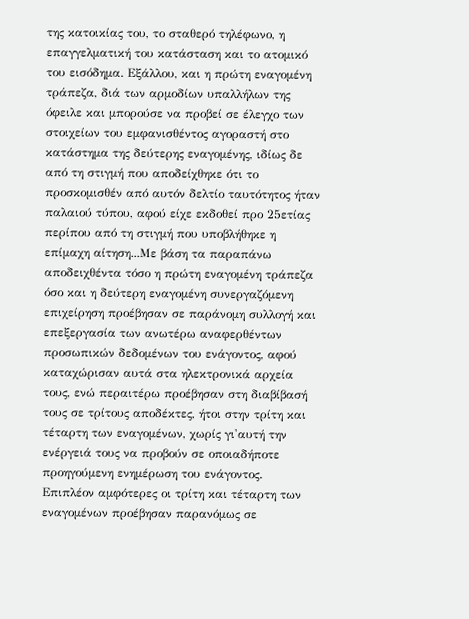της κατοικίας του, το σταθερό τηλέφωνο, η επαγγελματική του κατάσταση και το ατομικό του εισόδημα. Εξάλλου, και η πρώτη εναγομένη τράπεζα, διά των αρμοδίων υπαλλήλων της όφειλε και μπορούσε να προβεί σε έλεγχο των στοιχείων του εμφανισθέντος αγοραστή στο κατάστημα της δεύτερης εναγομένης, ιδίως δε από τη στιγμή που αποδείχθηκε ότι το προσκομισθέν από αυτόν δελτίο ταυτότητος ήταν παλαιού τύπου, αφού είχε εκδοθεί προ 25ετίας περίπου από τη στιγμή που υποβλήθηκε η επίμαχη αίτηση...Με βάση τα παραπάνω αποδειχθέντα τόσο η πρώτη εναγομένη τράπεζα όσο και η δεύτερη εναγομένη συνεργαζόμενη επιχείρηση προέβησαν σε παράνομη συλλογή και επεξεργασία των ανωτέρω αναφερθέντων προσωπικών δεδομένων του ενάγοντος, αφού καταχώρισαν αυτά στα ηλεκτρονικά αρχεία τους, ενώ περαιτέρω προέβησαν στη διαβίβασή τους σε τρίτους αποδέκτες, ήτοι στην τρίτη και τέταρτη των εναγομένων, χωρίς γι'αυτή την ενέργειά τους να προβούν σε οποιαδήποτε προηγούμενη ενημέρωση του ενάγοντος. Επιπλέον αμφότερες οι τρίτη και τέταρτη των εναγομένων προέβησαν παρανόμως σε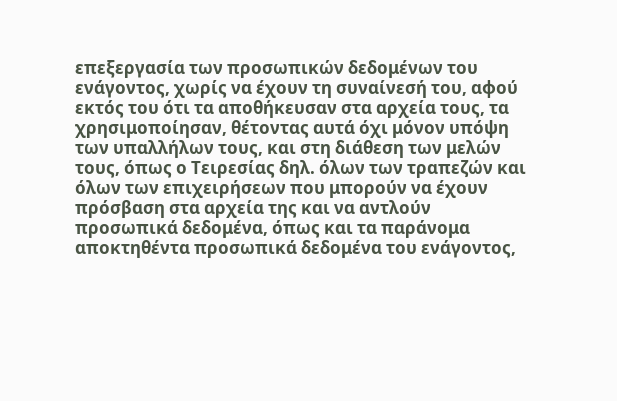επεξεργασία των προσωπικών δεδομένων του ενάγοντος, χωρίς να έχουν τη συναίνεσή του, αφού εκτός του ότι τα αποθήκευσαν στα αρχεία τους, τα χρησιμοποίησαν, θέτοντας αυτά όχι μόνον υπόψη των υπαλλήλων τους, και στη διάθεση των μελών τους, όπως ο Τειρεσίας δηλ. όλων των τραπεζών και όλων των επιχειρήσεων που μπορούν να έχουν πρόσβαση στα αρχεία της και να αντλούν προσωπικά δεδομένα, όπως και τα παράνομα αποκτηθέντα προσωπικά δεδομένα του ενάγοντος,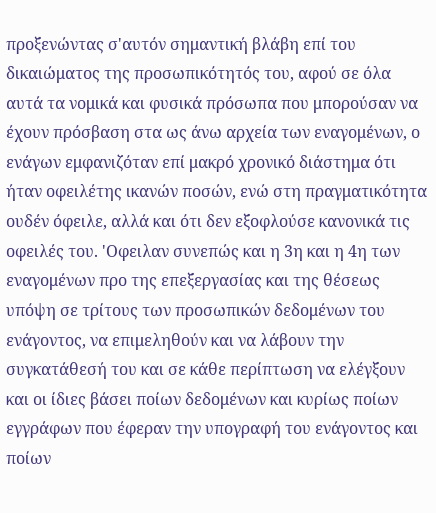προξενώντας σ'αυτόν σημαντική βλάβη επί του δικαιώματος της προσωπικότητός του, αφού σε όλα αυτά τα νομικά και φυσικά πρόσωπα που μπορούσαν να έχουν πρόσβαση στα ως άνω αρχεία των εναγομένων, ο ενάγων εμφανιζόταν επί μακρό χρονικό διάστημα ότι ήταν οφειλέτης ικανών ποσών, ενώ στη πραγματικότητα ουδέν όφειλε, αλλά και ότι δεν εξοφλούσε κανονικά τις οφειλές του. 'Οφειλαν συνεπώς και η 3η και η 4η των εναγομένων προ της επεξεργασίας και της θέσεως υπόψη σε τρίτους των προσωπικών δεδομένων του ενάγοντος, να επιμεληθούν και να λάβουν την συγκατάθεσή του και σε κάθε περίπτωση να ελέγξουν και οι ίδιες βάσει ποίων δεδομένων και κυρίως ποίων εγγράφων που έφεραν την υπογραφή του ενάγοντος και ποίων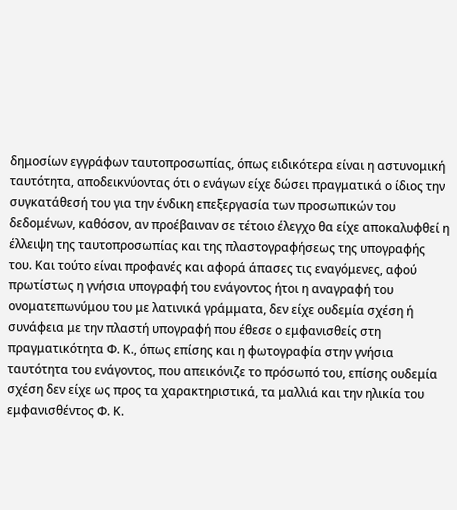δημοσίων εγγράφων ταυτοπροσωπίας, όπως ειδικότερα είναι η αστυνομική ταυτότητα, αποδεικνύοντας ότι ο ενάγων είχε δώσει πραγματικά ο ίδιος την συγκατάθεσή του για την ένδικη επεξεργασία των προσωπικών του δεδομένων, καθόσον, αν προέβαιναν σε τέτοιο έλεγχο θα είχε αποκαλυφθεί η έλλειψη της ταυτοπροσωπίας και της πλαστογραφήσεως της υπογραφής του. Και τούτο είναι προφανές και αφορά άπασες τις εναγόμενες, αφού πρωτίστως η γνήσια υπογραφή του ενάγοντος ήτοι η αναγραφή του ονοματεπωνύμου του με λατινικά γράμματα, δεν είχε ουδεμία σχέση ή συνάφεια με την πλαστή υπογραφή που έθεσε ο εμφανισθείς στη πραγματικότητα Φ. Κ., όπως επίσης και η φωτογραφία στην γνήσια ταυτότητα του ενάγοντος, που απεικόνιζε το πρόσωπό του, επίσης ουδεμία σχέση δεν είχε ως προς τα χαρακτηριστικά, τα μαλλιά και την ηλικία του εμφανισθέντος Φ. Κ.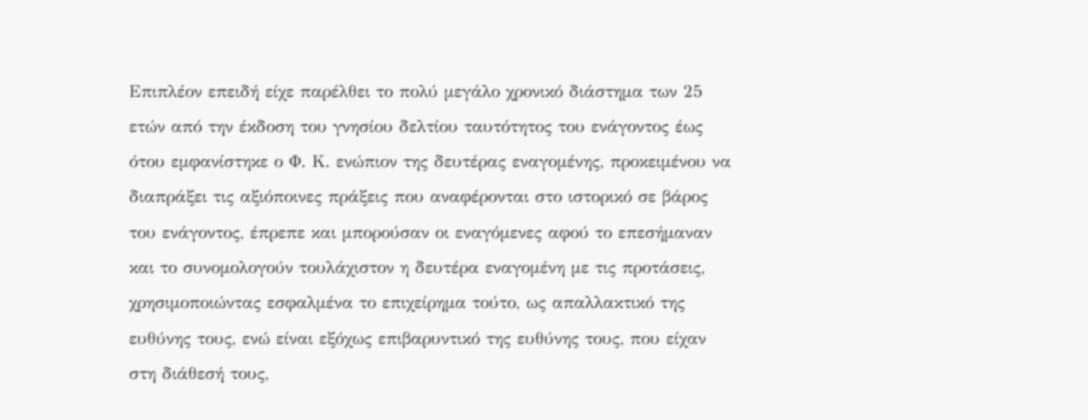Επιπλέον επειδή είχε παρέλθει το πολύ μεγάλο χρονικό διάστημα των 25 ετών από την έκδοση του γνησίου δελτίου ταυτότητος του ενάγοντος έως ότου εμφανίστηκε ο Φ. Κ. ενώπιον της δευτέρας εναγομένης, προκειμένου να διαπράξει τις αξιόποινες πράξεις που αναφέρονται στο ιστορικό σε βάρος του ενάγοντος, έπρεπε και μπορούσαν οι εναγόμενες αφού το επεσήμαναν και το συνομολογούν τουλάχιστον η δευτέρα εναγομένη με τις προτάσεις, χρησιμοποιώντας εσφαλμένα το επιχείρημα τούτο, ως απαλλακτικό της ευθύνης τους, ενώ είναι εξόχως επιβαρυντικό της ευθύνης τους, που είχαν στη διάθεσή τους,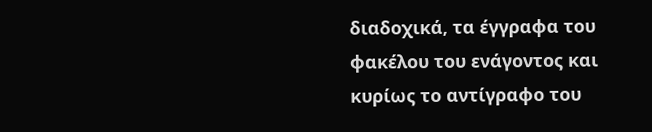διαδοχικά, τα έγγραφα του φακέλου του ενάγοντος και κυρίως το αντίγραφο του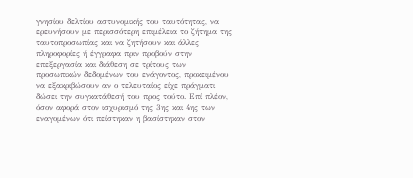γνησίου δελτίου αστυνομικής του ταυτότητας, να ερευνήσουν με περισσότερη επιμέλεια το ζήτημα της ταυτοπροσωπίας και να ζητήσουν και άλλες πληροφορίες ή έγγραφα πριν προβούν στην επεξεργασία και διάθεση σε τρίτους των προσωπικών δεδομένων του ενάγοντος, προκειμένου να εξακριβώσουν αν ο τελευταίος είχε πράγματι δώσει την συγκατάθεσή του προς τούτο. Επί πλέον, όσον αφορά στον ισχυρισμό της 3ης και 4ης των εναγομένων ότι πείστηκαν η βασίστηκαν στον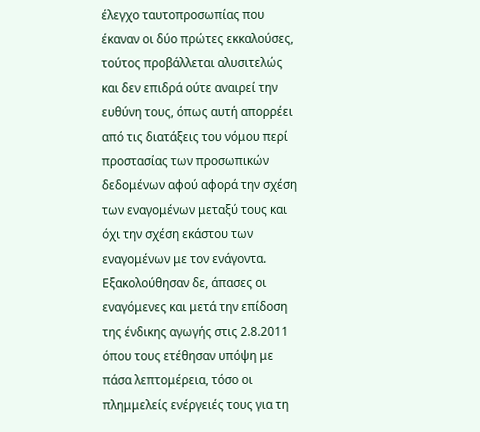έλεγχο ταυτοπροσωπίας που έκαναν οι δύο πρώτες εκκαλούσες, τούτος προβάλλεται αλυσιτελώς και δεν επιδρά ούτε αναιρεί την ευθύνη τους, όπως αυτή απορρέει από τις διατάξεις του νόμου περί προστασίας των προσωπικών δεδομένων αφού αφορά την σχέση των εναγομένων μεταξύ τους και όχι την σχέση εκάστου των εναγομένων με τον ενάγοντα. Εξακολούθησαν δε, άπασες οι εναγόμενες και μετά την επίδοση της ένδικης αγωγής στις 2.8.2011 όπου τους ετέθησαν υπόψη με πάσα λεπτομέρεια, τόσο οι πλημμελείς ενέργειές τους για τη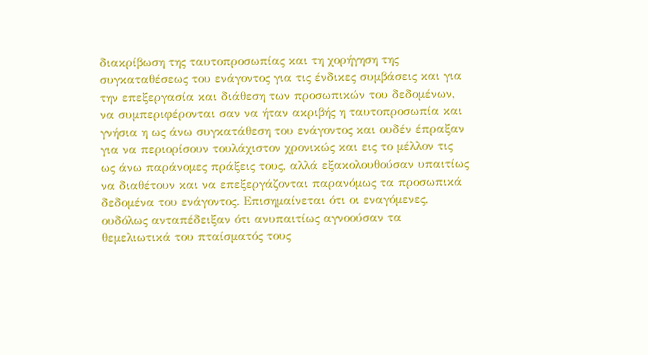διακρίβωση της ταυτοπροσωπίας και τη χορήγηση της συγκαταθέσεως του ενάγοντος για τις ένδικες συμβάσεις και για την επεξεργασία και διάθεση των προσωπικών του δεδομένων, να συμπεριφέρονται σαν να ήταν ακριβής η ταυτοπροσωπία και γνήσια η ως άνω συγκατάθεση του ενάγοντος και ουδέν έπραξαν για να περιορίσουν τουλάχιστον χρονικώς και εις το μέλλον τις ως άνω παράνομες πράξεις τους, αλλά εξακολουθούσαν υπαιτίως να διαθέτουν και να επεξεργάζονται παρανόμως τα προσωπικά δεδομένα του ενάγοντος. Επισημαίνεται ότι οι εναγόμενες, ουδόλως ανταπέδειξαν ότι ανυπαιτίως αγνοούσαν τα θεμελιωτικά του πταίσματός τους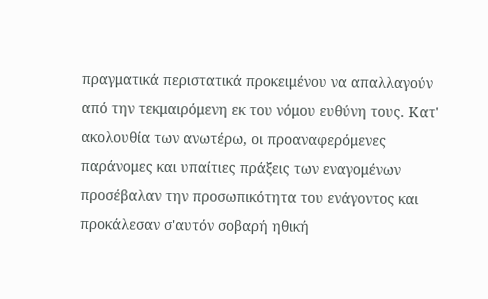πραγματικά περιστατικά προκειμένου να απαλλαγούν από την τεκμαιρόμενη εκ του νόμου ευθύνη τους. Κατ' ακολουθία των ανωτέρω, οι προαναφερόμενες παράνομες και υπαίτιες πράξεις των εναγομένων προσέβαλαν την προσωπικότητα του ενάγοντος και προκάλεσαν σ'αυτόν σοβαρή ηθική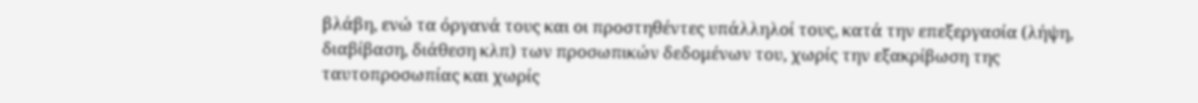βλάβη, ενώ τα όργανά τους και οι προστηθέντες υπάλληλοί τους, κατά την επεξεργασία (λήψη, διαβίβαση, διάθεση κλπ) των προσωπικών δεδομένων του, χωρίς την εξακρίβωση της ταυτοπροσωπίας και χωρίς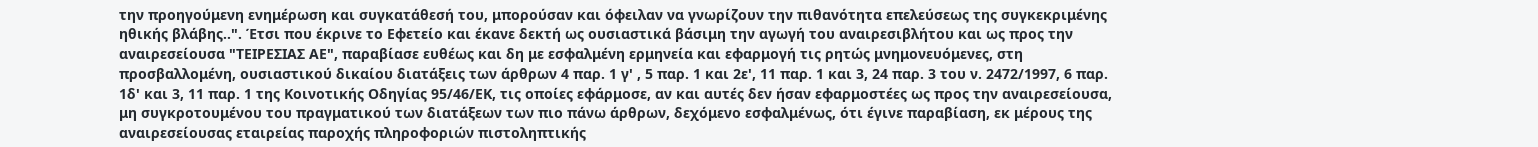την προηγούμενη ενημέρωση και συγκατάθεσή του, μπορούσαν και όφειλαν να γνωρίζουν την πιθανότητα επελεύσεως της συγκεκριμένης ηθικής βλάβης..". Έτσι που έκρινε το Εφετείο και έκανε δεκτή ως ουσιαστικά βάσιμη την αγωγή του αναιρεσιβλήτου και ως προς την αναιρεσείουσα "ΤΕΙΡΕΣΙΑΣ ΑΕ", παραβίασε ευθέως και δη με εσφαλμένη ερμηνεία και εφαρμογή τις ρητώς μνημονευόμενες, στη προσβαλλομένη, ουσιαστικού δικαίου διατάξεις των άρθρων 4 παρ. 1 γ' , 5 παρ. 1 και 2ε', 11 παρ. 1 και 3, 24 παρ. 3 του ν. 2472/1997, 6 παρ. 1δ' και 3, 11 παρ. 1 της Κοινοτικής Οδηγίας 95/46/ΕΚ, τις οποίες εφάρμοσε, αν και αυτές δεν ήσαν εφαρμοστέες ως προς την αναιρεσείουσα, μη συγκροτουμένου του πραγματικού των διατάξεων των πιο πάνω άρθρων, δεχόμενο εσφαλμένως, ότι έγινε παραβίαση, εκ μέρους της αναιρεσείουσας εταιρείας παροχής πληροφοριών πιστοληπτικής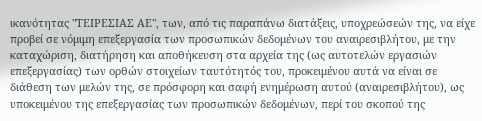ικανότητας "ΤΕΙΡΕΣΙΑΣ ΑΕ", των, από τις παραπάνω διατάξεις, υποχρεώσεών της, να είχε προβεί σε νόμιμη επεξεργασία των προσωπικών δεδομένων του αναιρεσιβλήτου, με την καταχώριση, διατήρηση και αποθήκευση στα αρχεία της (ως αυτοτελών εργασιών επεξεργασίας) των ορθών στοιχείων ταυτότητός του, προκειμένου αυτά να είναι σε διάθεση των μελών της, σε πρόσφορη και σαφή ενημέρωση αυτού (αναιρεσιβλήτου), ως υποκειμένου της επεξεργασίας των προσωπικών δεδομένων, περί του σκοπού της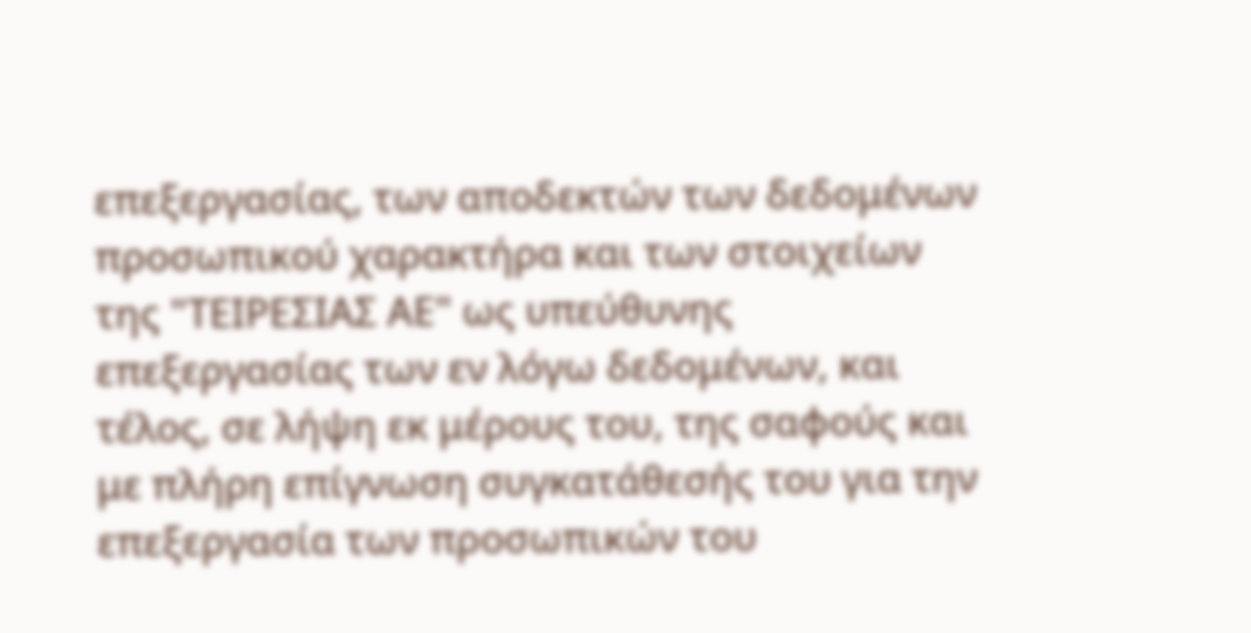επεξεργασίας, των αποδεκτών των δεδομένων προσωπικού χαρακτήρα και των στοιχείων της "ΤΕΙΡΕΣΙΑΣ ΑΕ" ως υπεύθυνης επεξεργασίας των εν λόγω δεδομένων, και τέλος, σε λήψη εκ μέρους του, της σαφούς και με πλήρη επίγνωση συγκατάθεσής του για την επεξεργασία των προσωπικών του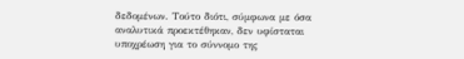δεδομένων. Τούτο διότι, σύμφωνα με όσα αναλυτικά προεκτέθηκαν, δεν υφίσταται υποχρέωση για το σύννομο της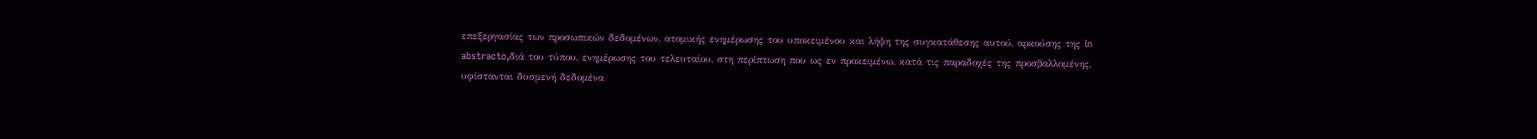επεξεργασίας των προσωπικών δεδομένων, ατομικής ενημέρωσης του υποκειμένου και λήψη της συγκατάθεσης αυτού, αρκούσης της in abstracto,διά του τύπου, ενημέρωσης του τελευταίου, στη περίπτωση που ως εν προκειμένω, κατά τις παραδοχές της προσβαλλομένης, υφίστανται δυσμενή δεδομένα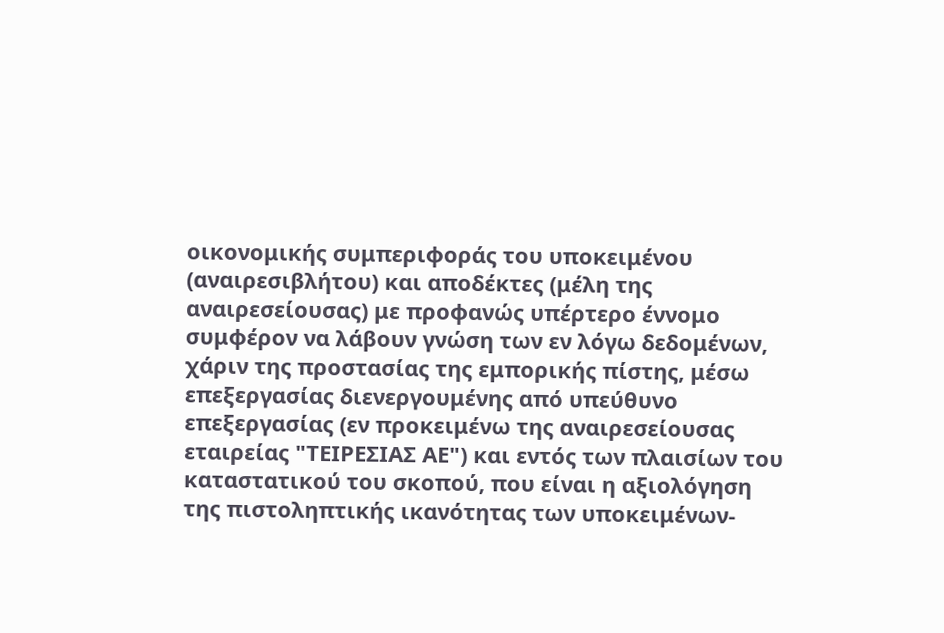οικονομικής συμπεριφοράς του υποκειμένου (αναιρεσιβλήτου) και αποδέκτες (μέλη της αναιρεσείουσας) με προφανώς υπέρτερο έννομο συμφέρον να λάβουν γνώση των εν λόγω δεδομένων, χάριν της προστασίας της εμπορικής πίστης, μέσω επεξεργασίας διενεργουμένης από υπεύθυνο επεξεργασίας (εν προκειμένω της αναιρεσείουσας εταιρείας "ΤΕΙΡΕΣΙΑΣ ΑΕ") και εντός των πλαισίων του καταστατικού του σκοπού, που είναι η αξιολόγηση της πιστοληπτικής ικανότητας των υποκειμένων-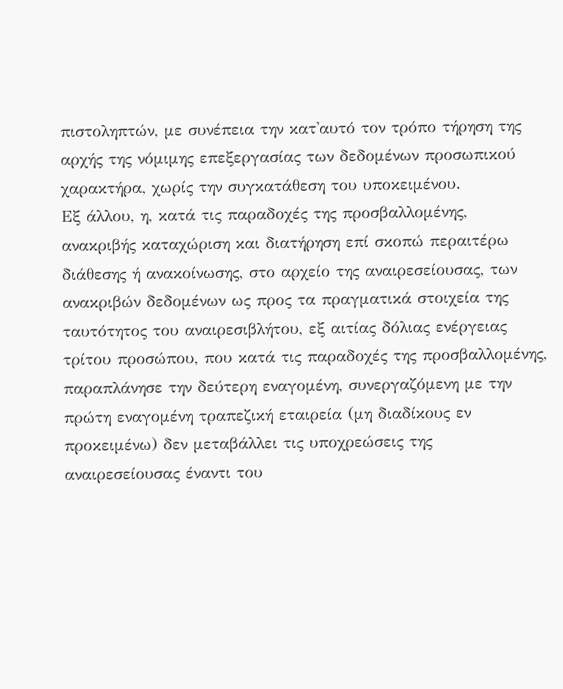πιστοληπτών, με συνέπεια την κατ'αυτό τον τρόπο τήρηση της αρχής της νόμιμης επεξεργασίας των δεδομένων προσωπικού χαρακτήρα, χωρίς την συγκατάθεση του υποκειμένου.
Εξ άλλου, η, κατά τις παραδοχές της προσβαλλομένης, ανακριβής καταχώριση και διατήρηση επί σκοπώ περαιτέρω διάθεσης ή ανακοίνωσης, στο αρχείο της αναιρεσείουσας, των ανακριβών δεδομένων ως προς τα πραγματικά στοιχεία της ταυτότητος του αναιρεσιβλήτου, εξ αιτίας δόλιας ενέργειας τρίτου προσώπου, που κατά τις παραδοχές της προσβαλλομένης, παραπλάνησε την δεύτερη εναγομένη, συνεργαζόμενη με την πρώτη εναγομένη τραπεζική εταιρεία (μη διαδίκους εν προκειμένω) δεν μεταβάλλει τις υποχρεώσεις της αναιρεσείουσας έναντι του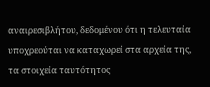αναιρεσιβλήτου, δεδομένου ότι η τελευταία υποχρεούται να καταχωρεί στα αρχεία της, τα στοιχεία ταυτότητος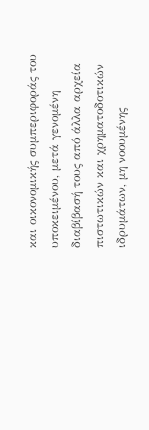και οικονομικής συμπεριφοράς του υποκειμένου, μετά γενομένη διαβίβασή τους από άλλα αρχεία πιστωτικών και χρηματοδοτικών ιδρυμάτων, μη νοουμένης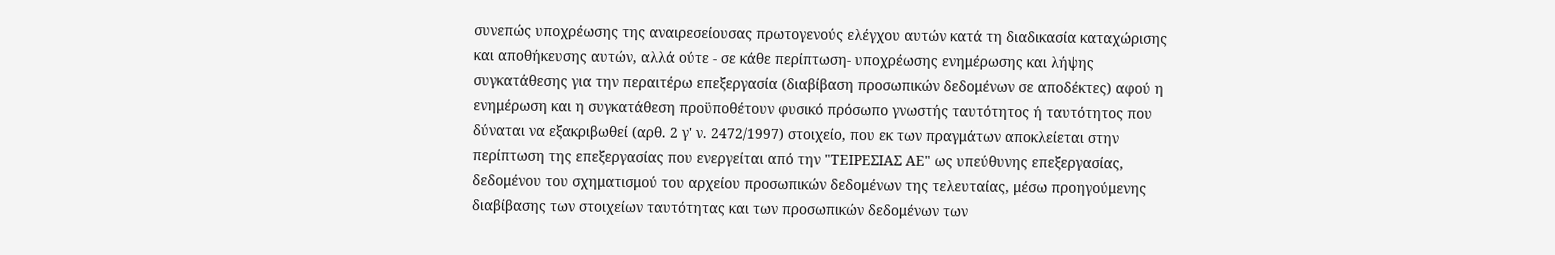συνεπώς υποχρέωσης της αναιρεσείουσας πρωτογενούς ελέγχου αυτών κατά τη διαδικασία καταχώρισης και αποθήκευσης αυτών, αλλά ούτε - σε κάθε περίπτωση- υποχρέωσης ενημέρωσης και λήψης συγκατάθεσης για την περαιτέρω επεξεργασία (διαβίβαση προσωπικών δεδομένων σε αποδέκτες) αφού η ενημέρωση και η συγκατάθεση προϋποθέτουν φυσικό πρόσωπο γνωστής ταυτότητος ή ταυτότητος που δύναται να εξακριβωθεί (αρθ. 2 γ' ν. 2472/1997) στοιχείο, που εκ των πραγμάτων αποκλείεται στην περίπτωση της επεξεργασίας που ενεργείται από την "ΤΕΙΡΕΣΙΑΣ ΑΕ" ως υπεύθυνης επεξεργασίας, δεδομένου του σχηματισμού του αρχείου προσωπικών δεδομένων της τελευταίας, μέσω προηγούμενης διαβίβασης των στοιχείων ταυτότητας και των προσωπικών δεδομένων των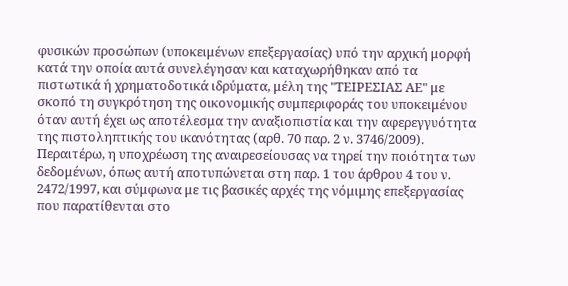φυσικών προσώπων (υποκειμένων επεξεργασίας) υπό την αρχική μορφή κατά την οποία αυτά συνελέγησαν και καταχωρήθηκαν από τα πιστωτικά ή χρηματοδοτικά ιδρύματα, μέλη της "ΤΕΙΡΕΣΙΑΣ ΑΕ" με σκοπό τη συγκρότηση της οικονομικής συμπεριφοράς του υποκειμένου όταν αυτή έχει ως αποτέλεσμα την αναξιοπιστία και την αφερεγγυότητα της πιστοληπτικής του ικανότητας (αρθ. 70 παρ. 2 ν. 3746/2009).
Περαιτέρω, η υποχρέωση της αναιρεσείουσας να τηρεί την ποιότητα των δεδομένων, όπως αυτή αποτυπώνεται στη παρ. 1 του άρθρου 4 του ν. 2472/1997, και σύμφωνα με τις βασικές αρχές της νόμιμης επεξεργασίας που παρατίθενται στο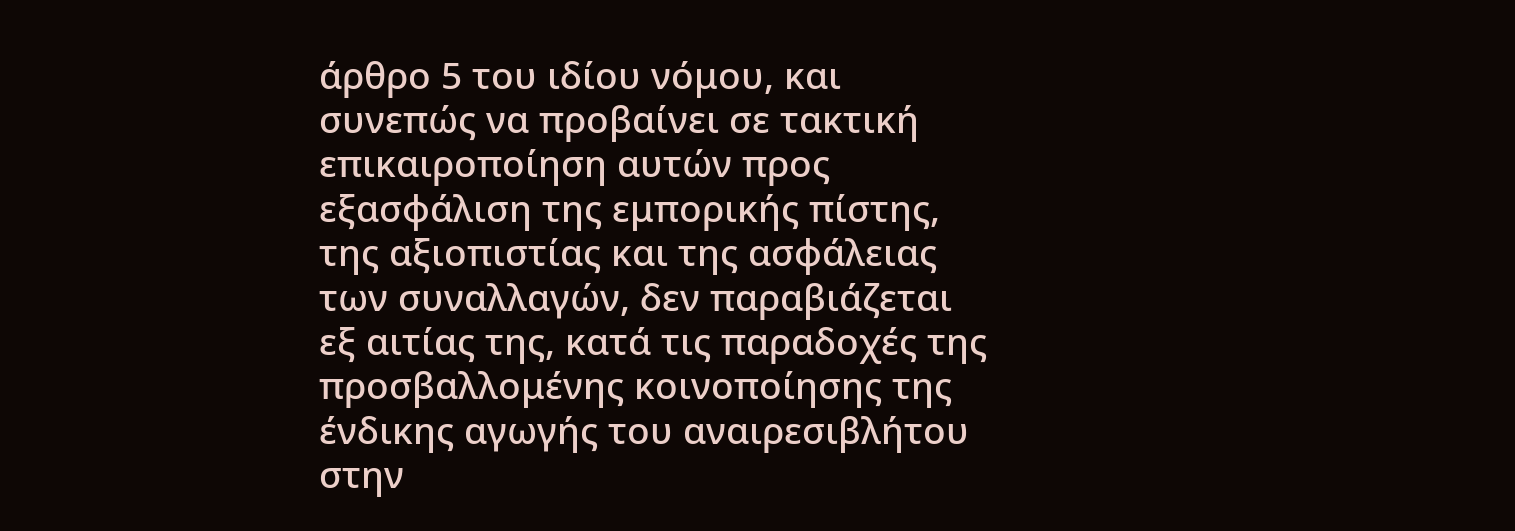άρθρο 5 του ιδίου νόμου, και συνεπώς να προβαίνει σε τακτική επικαιροποίηση αυτών προς εξασφάλιση της εμπορικής πίστης, της αξιοπιστίας και της ασφάλειας των συναλλαγών, δεν παραβιάζεται εξ αιτίας της, κατά τις παραδοχές της προσβαλλομένης κοινοποίησης της ένδικης αγωγής του αναιρεσιβλήτου στην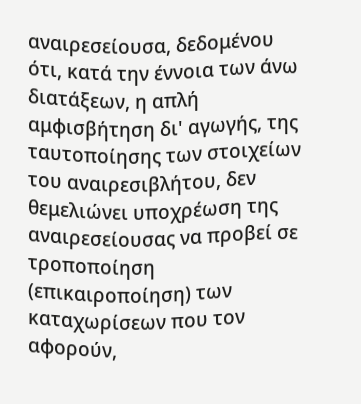αναιρεσείουσα, δεδομένου ότι, κατά την έννοια των άνω διατάξεων, η απλή αμφισβήτηση δι' αγωγής, της ταυτοποίησης των στοιχείων του αναιρεσιβλήτου, δεν θεμελιώνει υποχρέωση της αναιρεσείουσας να προβεί σε τροποποίηση (επικαιροποίηση) των καταχωρίσεων που τον αφορούν,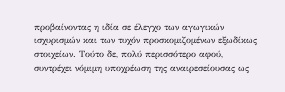προβαίνοντας η ιδία σε έλεγχο των αγωγικών ισχυρισμών και των τυχόν προσκομιζομένων εξωδίκως στοιχείων. Τούτο δε, πολύ περισσότερο αφού, συντρέχει νόμιμη υποχρέωση της αναιρεσείουσας ως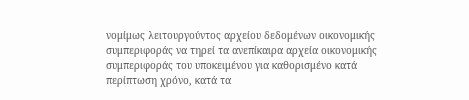νομίμως λειτουργούντος αρχείου δεδομένων οικονομικής συμπεριφοράς να τηρεί τα ανεπίκαιρα αρχεία οικονομικής συμπεριφοράς του υποκειμένου για καθορισμένο κατά περίπτωση χρόνο, κατά τα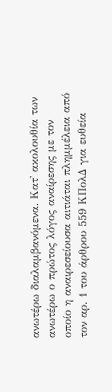ανωτέρω διαλαμβανόμενα. Κατ' ακολουθία των ανωτέρω ο πρώτος λόγος αναίρεσης με τον οποίο η αναιρεσείουσα αιτιάται πλημμέλεια από τον αρ. 1 του άρθρου 559 ΚΠολΔ για ευθεία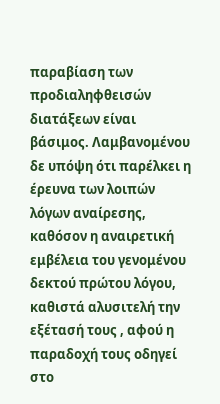παραβίαση των προδιαληφθεισών διατάξεων είναι βάσιμος. Λαμβανομένου δε υπόψη ότι παρέλκει η έρευνα των λοιπών λόγων αναίρεσης, καθόσον η αναιρετική εμβέλεια του γενομένου δεκτού πρώτου λόγου, καθιστά αλυσιτελή την εξέτασή τους , αφού η παραδοχή τους οδηγεί στο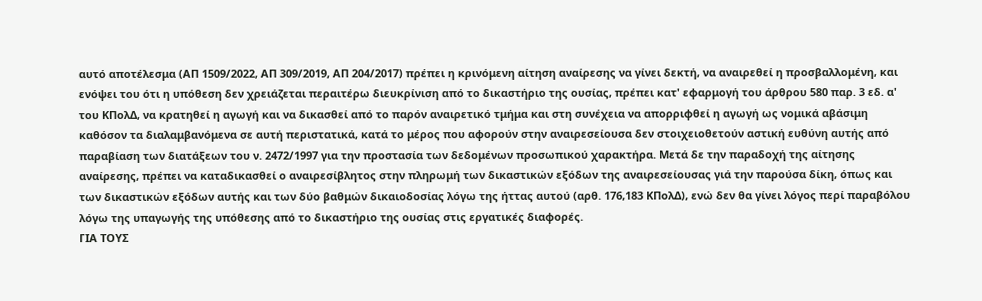αυτό αποτέλεσμα (ΑΠ 1509/2022, ΑΠ 309/2019, ΑΠ 204/2017) πρέπει η κρινόμενη αίτηση αναίρεσης να γίνει δεκτή, να αναιρεθεί η προσβαλλομένη, και ενόψει του ότι η υπόθεση δεν χρειάζεται περαιτέρω διευκρίνιση από το δικαστήριο της ουσίας, πρέπει κατ' εφαρμογή του άρθρου 580 παρ. 3 εδ. α' του ΚΠολΔ, να κρατηθεί η αγωγή και να δικασθεί από το παρόν αναιρετικό τμήμα και στη συνέχεια να απορριφθεί η αγωγή ως νομικά αβάσιμη καθόσον τα διαλαμβανόμενα σε αυτή περιστατικά, κατά το μέρος που αφορούν στην αναιρεσείουσα δεν στοιχειοθετούν αστική ευθύνη αυτής από παραβίαση των διατάξεων του ν. 2472/1997 για την προστασία των δεδομένων προσωπικού χαρακτήρα. Μετά δε την παραδοχή της αίτησης αναίρεσης, πρέπει να καταδικασθεί ο αναιρεσίβλητος στην πληρωμή των δικαστικών εξόδων της αναιρεσείουσας γιά την παρούσα δίκη, όπως και των δικαστικών εξόδων αυτής και των δύο βαθμών δικαιοδοσίας λόγω της ήττας αυτού (αρθ. 176,183 ΚΠολΔ), ενώ δεν θα γίνει λόγος περί παραβόλου λόγω της υπαγωγής της υπόθεσης από το δικαστήριο της ουσίας στις εργατικές διαφορές.
ΓΙΑ ΤΟΥΣ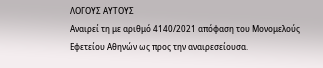ΛΟΓΟΥΣ ΑΥΤΟΥΣ
Αναιρεί τη με αριθμό 4140/2021 απόφαση του Μονομελούς Εφετείου Αθηνών ως προς την αναιρεσείουσα.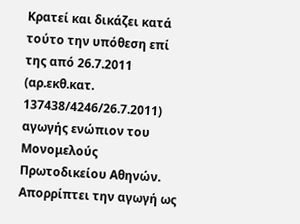Κρατεί και δικάζει κατά τούτο την υπόθεση επί της από 26.7.2011 (αρ.εκθ.κατ. 137438/4246/26.7.2011) αγωγής ενώπιον του Μονομελούς Πρωτοδικείου Αθηνών.
Απορρίπτει την αγωγή ως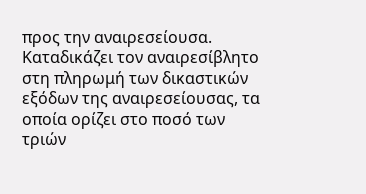προς την αναιρεσείουσα.
Καταδικάζει τον αναιρεσίβλητο στη πληρωμή των δικαστικών εξόδων της αναιρεσείουσας, τα οποία ορίζει στο ποσό των τριών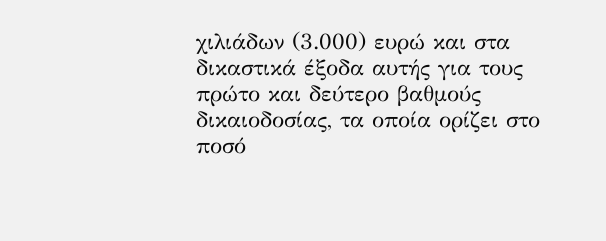χιλιάδων (3.000) ευρώ και στα δικαστικά έξοδα αυτής για τους πρώτο και δεύτερο βαθμούς δικαιοδοσίας, τα οποία ορίζει στο ποσό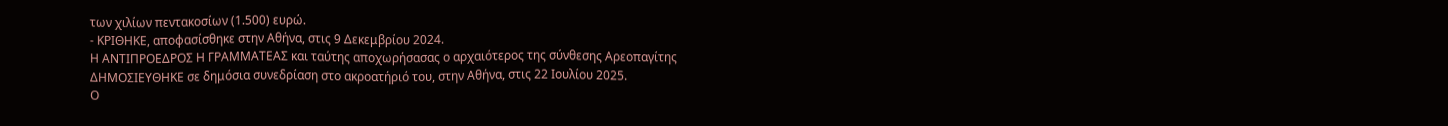των χιλίων πεντακοσίων (1.500) ευρώ.
- ΚΡΙΘΗΚΕ, αποφασίσθηκε στην Αθήνα, στις 9 Δεκεμβρίου 2024.
Η ΑΝΤΙΠΡΟΕΔΡΟΣ Η ΓΡΑΜΜΑΤΕΑΣ και ταύτης αποχωρήσασας ο αρχαιότερος της σύνθεσης Αρεοπαγίτης
ΔΗΜΟΣΙΕΥΘΗΚΕ σε δημόσια συνεδρίαση στο ακροατήριό του, στην Αθήνα, στις 22 Ιουλίου 2025.
Ο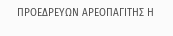ΠΡΟΕΔΡΕΥΩΝ ΑΡΕΟΠΑΓΙΤΗΣ Η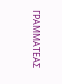ΓΡΑΜΜΑΤΕΑΣ